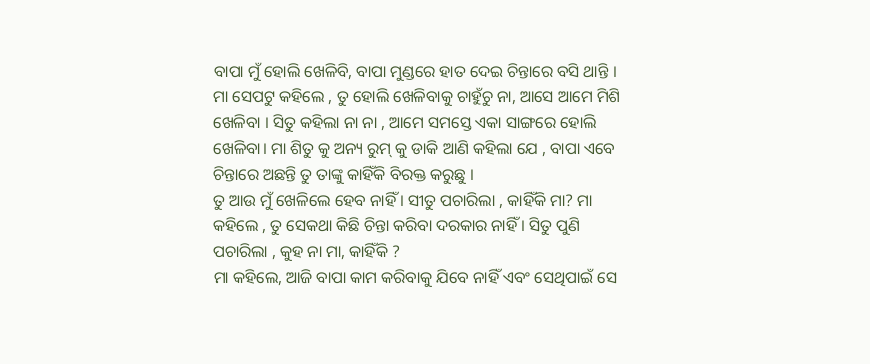ବାପା ମୁଁ ହୋଲି ଖେଳିବି, ବାପା ମୁଣ୍ଡରେ ହାତ ଦେଇ ଚିନ୍ତାରେ ବସି ଥାନ୍ତି । ମା ସେପଟୁ କହିଲେ , ତୁ ହୋଲି ଖେଳିବାକୁ ଚାହୁଁଚୁ ନା, ଆସେ ଆମେ ମିଶି ଖେଳିବା । ସିତୁ କହିଲା ନା ନା , ଆମେ ସମସ୍ତେ ଏକା ସାଙ୍ଗରେ ହୋଲି ଖେଳିବା। ମା ଶିତୁ କୁ ଅନ୍ୟ ରୁମ୍ କୁ ଡାକି ଆଣି କହିଲା ଯେ , ବାପା ଏବେ ଚିନ୍ତାରେ ଅଛନ୍ତି ତୁ ତାଙ୍କୁ କାହିଁକି ବିରକ୍ତ କରୁଛୁ ।
ତୁ ଆଉ ମୁଁ ଖେଳିଲେ ହେବ ନାହିଁ । ସୀତୁ ପଚାରିଲା , କାହିଁକି ମା? ମା କହିଲେ , ତୁ ସେକଥା କିଛି ଚିନ୍ତା କରିବା ଦରକାର ନାହିଁ । ସିତୁ ପୁଣି ପଚାରିଲା , କୁହ ନା ମା, କାହିଁକି ?
ମା କହିଲେ, ଆଜି ବାପା କାମ କରିବାକୁ ଯିବେ ନାହିଁ ଏବଂ ସେଥିପାଇଁ ସେ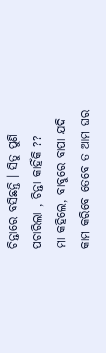ଚିନ୍ତାରେ ବସିଛନ୍ତି । ସିତୁ ପୁଣି ପଚାରିଲା , ଚିନ୍ତା କାହିଁକି ??
ମା କହିଲେ, ବାବୁରେ ବାପା ଯଦି କାମ କରିବେ ତେବେ ତ ଆମ ଘର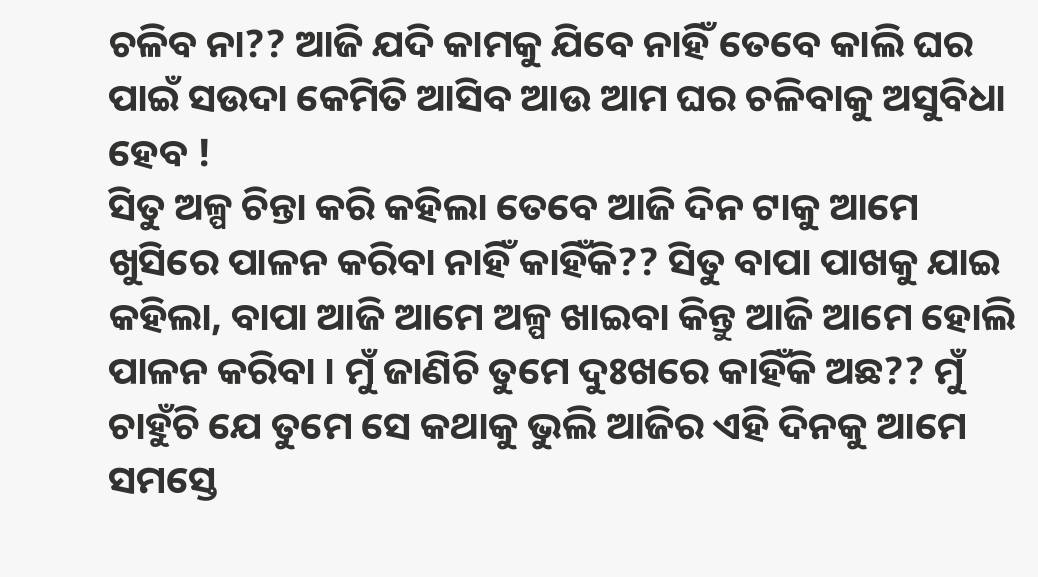ଚଳିବ ନା?? ଆଜି ଯଦି କାମକୁ ଯିବେ ନାହିଁ ତେବେ କାଲି ଘର ପାଇଁ ସଉଦା କେମିତି ଆସିବ ଆଉ ଆମ ଘର ଚଳିବାକୁ ଅସୁବିଧା ହେବ !
ସିତୁ ଅଳ୍ପ ଚିନ୍ତା କରି କହିଲା ତେବେ ଆଜି ଦିନ ଟାକୁ ଆମେ ଖୁସିରେ ପାଳନ କରିବା ନାହିଁ କାହିଁକି?? ସିତୁ ବାପା ପାଖକୁ ଯାଇ କହିଲା, ବାପା ଆଜି ଆମେ ଅଳ୍ପ ଖାଇବା କିନ୍ତୁ ଆଜି ଆମେ ହୋଲି ପାଳନ କରିବା । ମୁଁ ଜାଣିଚି ତୁମେ ଦୁଃଖରେ କାହିଁକି ଅଛ?? ମୁଁ ଚାହୁଁଚି ଯେ ତୁମେ ସେ କଥାକୁ ଭୁଲି ଆଜିର ଏହି ଦିନକୁ ଆମେ ସମସ୍ତେ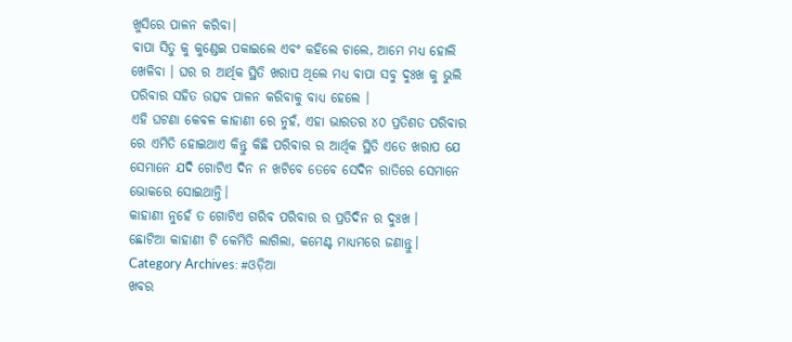ଖୁସିରେ ପାଳନ କରିବା।
ବାପା ସିତୁ କୁ କୁଣ୍ଡେଇ ପକାଇଲେ ଏବଂ କହିଲେ ଚାଲେ, ଆମେ ମଧ୍ୟ ହୋଲି ଖେଳିବା । ଘର ର ଆର୍ଥିକ ସ୍ଥିତି ଖରାପ ଥିଲେ ମଧ୍ୟ ବାପା ସବୁ ଦୁଃଖ କୁ ଭୁଲି ପରିବାର ସହିତ ଉତ୍ସବ ପାଳନ କରିବାକୁ ବାଧ୍ୟ ହେଲେ ।
ଏହି ଘଟଣା କେବଳ କାହାଣୀ ରେ ନୁହଁ, ଏହା ଭାରତର ୪୦ ପ୍ରତିଶତ ପରିବାର ରେ ଏମିତି ହୋଇଥାଏ କିନ୍ତୁ କିଛି ପରିବାର ର ଆର୍ଥିକ ସ୍ଥିତି ଏତେ ଖରାପ ଯେ ସେମାନେ ଯଦି ଗୋଟିଏ ଦିନ ନ ଖଟିବେ ତେବେ ସେଦିନ ରାତିରେ ସେମାନେ ଭୋକରେ ସୋଇଥାନ୍ତି।
କାହାଣୀ ନୁହେଁ ତ ଗୋଟିଏ ଗରିବ ପରିବାର ର ପ୍ରତିଦିନ ର ଦୁଃଖ ।
ଛୋଟିଆ କାହାଣୀ ଟି କେମିତି ଲାଗିଲା, କମେଣ୍ଟ ମାଧ୍ୟମରେ ଜଣାନ୍ତୁ।
Category Archives: #ଓଡ଼ିଆ
ଖବର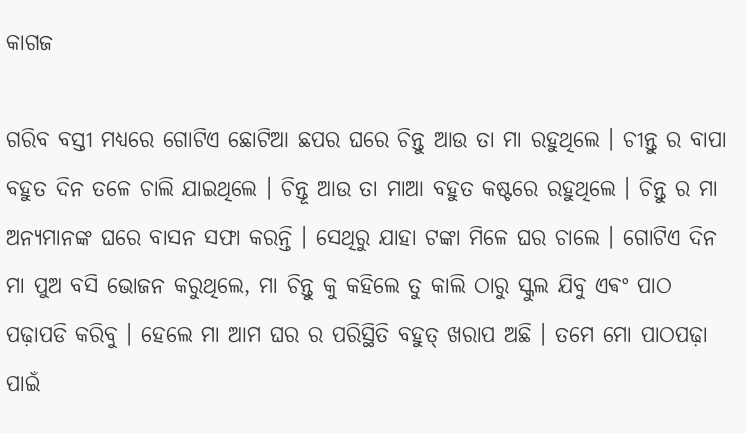କାଗଜ

ଗରିବ ବସ୍ତୀ ମଧ୍ୟରେ ଗୋଟିଏ ଛୋଟିଆ ଛପର ଘରେ ଚିନ୍ତୁ ଆଉ ତା ମା ରହୁଥିଲେ । ଚୀନ୍ତୁ ର ବାପା ବହୁତ ଦିନ ତଳେ ଚାଲି ଯାଇଥିଲେ । ଚିନ୍ତୂ ଆଉ ତା ମାଆ ବହୁତ କଷ୍ଟରେ ରହୁଥିଲେ । ଚିନ୍ତୁ ର ମା ଅନ୍ୟମାନଙ୍କ ଘରେ ବାସନ ସଫା କରନ୍ତି । ସେଥିରୁ ଯାହା ଟଙ୍କା ମିଳେ ଘର ଚାଲେ । ଗୋଟିଏ ଦିନ ମା ପୁଅ ବସି ଭୋଜନ କରୁଥିଲେ, ମା ଚିନ୍ତୁ କୁ କହିଲେ ତୁ କାଲି ଠାରୁ ସ୍କୁଲ ଯିବୁ ଏଵଂ ପାଠ ପଢ଼ାପଡି କରିବୁ । ହେଲେ ମା ଆମ ଘର ର ପରିସ୍ଥିତି ବହୁତ୍ ଖରାପ ଅଛି । ତମେ ମୋ ପାଠପଢ଼ା ପାଇଁ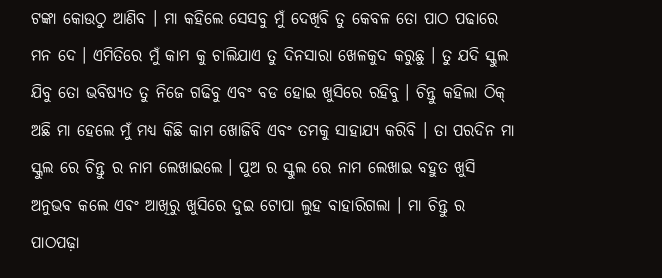ଟଙ୍କା କୋଉଠୁ ଆଣିବ । ମା କହିଲେ ସେସବୁ ମୁଁ ଦେଖିବି ତୁ କେବଳ ତୋ ପାଠ ପଢାରେ ମନ ଦେ । ଏମିତିରେ ମୁଁ କାମ କୁ ଚାଲିଯାଏ ତୁ ଦିନସାରା ଖେଳକୁଦ କରୁଛୁ । ତୁ ଯଦି ସ୍କୁଲ ଯିବୁ ତୋ ଭବିଷ୍ୟତ ତୁ ନିଜେ ଗଢିବୁ ଏବଂ ବଡ ହୋଇ ଖୁସିରେ ରହିବୁ । ଚିନ୍ତୁ କହିଲା ଠିକ୍ ଅଛି ମା ହେଲେ ମୁଁ ମଧ୍ୟ କିଛି କାମ ଖୋଜିବି ଏବଂ ତମକୁ ସାହାଯ୍ୟ କରିବି । ତା ପରଦିନ ମା ସ୍କୁଲ ରେ ଚିନ୍ତୁ ର ନାମ ଲେଖାଇଲେ । ପୁଅ ର ସ୍କୁଲ ରେ ନାମ ଲେଖାଇ ବହୁତ ଖୁସି ଅନୁଭବ କଲେ ଏବଂ ଆଖିରୁ ଖୁସିରେ ଦୁଇ ଟୋପା ଲୁହ ବାହାରିଗଲା । ମା ଚିନ୍ତୁ ର ପାଠପଢ଼ା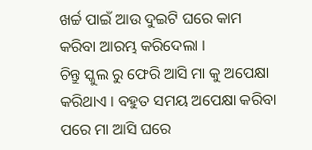ଖର୍ଚ୍ଚ ପାଇଁ ଆଉ ଦୁଇଟି ଘରେ କାମ କରିବା ଆରମ୍ଭ କରିଦେଲା ।
ଚିନ୍ତୁ ସ୍କୁଲ ରୁ ଫେରି ଆସି ମା କୁ ଅପେକ୍ଷା କରିଥାଏ । ବହୁତ ସମୟ ଅପେକ୍ଷା କରିବା ପରେ ମା ଆସି ଘରେ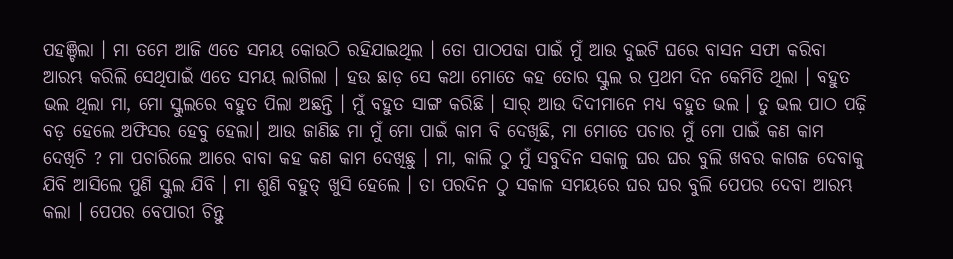ପହଞ୍ଚିଲା । ମା ତମେ ଆଜି ଏତେ ସମୟ କୋଉଠି ରହିଯାଇଥିଲ । ତୋ ପାଠପଢା ପାଇଁ ମୁଁ ଆଉ ଦୁଇଟି ଘରେ ବାସନ ସଫା କରିବା ଆରମ୍ଭ କରିଲି ସେଥିପାଇଁ ଏତେ ସମୟ ଲାଗିଲା । ହଉ ଛାଡ଼ ସେ କଥା ମୋତେ କହ ତୋର ସ୍କୁଲ ର ପ୍ରଥମ ଦିନ କେମିତି ଥିଲା । ବହୁତ ଭଲ ଥିଲା ମା, ମୋ ସ୍କୁଲରେ ବହୁତ ପିଲା ଅଛନ୍ତି । ମୁଁ ବହୁତ ସାଙ୍ଗ କରିଛି । ସାର୍ ଆଉ ଦିଦୀମାନେ ମଧ୍ୟ ବହୁତ ଭଲ । ତୁ ଭଲ ପାଠ ପଢ଼ି ବଡ଼ ହେଲେ ଅଫିସର ହେବୁ ହେଲା। ଆଉ ଜାଣିଛ ମା ମୁଁ ମୋ ପାଇଁ କାମ ବି ଦେଖିଛି, ମା ମୋତେ ପଚାର ମୁଁ ମୋ ପାଇଁ କଣ କାମ ଦେଖିଚି ? ମା ପଚାରିଲେ ଆରେ ବାବା କହ କଣ କାମ ଦେଖିଛୁ । ମା, କାଲି ଠୁ ମୁଁ ସବୁଦିନ ସକାଳୁ ଘର ଘର ବୁଲି ଖବର କାଗଜ ଦେବାକୁ ଯିବି ଆସିଲେ ପୁଣି ସ୍କୁଲ ଯିବି । ମା ଶୁଣି ବହୁତ୍ ଖୁସି ହେଲେ । ତା ପରଦିନ ଠୁ ସକାଳ ସମୟରେ ଘର ଘର ବୁଲି ପେପର ଦେବା ଆରମ୍ଭ କଲା । ପେପର ବେପାରୀ ଚିନ୍ତୁ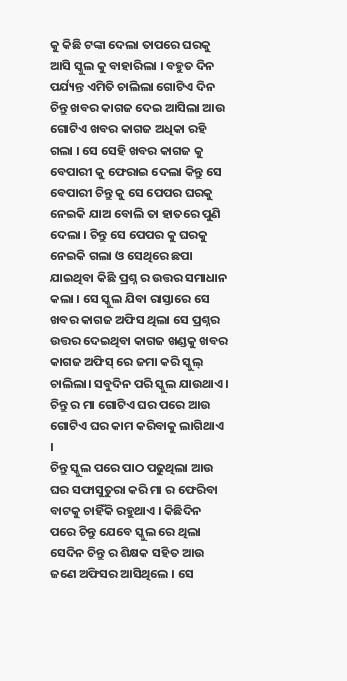କୁ କିଛି ଟଙ୍କା ଦେଲା ତାପରେ ଘରକୁ ଆସି ସ୍କୁଲ କୁ ବାହାରିଲା । ବହୁତ ଦିନ ପର୍ଯ୍ୟନ୍ତ ଏମିତି ଚାଲିଲା ଗୋଟିଏ ଦିନ ଚିନ୍ତୁ ଖବର କାଗଜ ଦେଇ ଆସିଲା ଆଉ ଗୋଟିଏ ଖବର କାଗଜ ଅଧିକା ରହି ଗଲା । ସେ ସେହି ଖବର କାଗଜ କୁ ବେପାରୀ କୁ ଫେରାଇ ଦେଲା କିନ୍ତୁ ସେ ବେପାରୀ ଚିନ୍ତୁ କୁ ସେ ପେପର ଘରକୁ ନେଇକି ଯାଅ ବୋଲି ତା ହାତରେ ପୁଣି ଦେଲା । ଚିନ୍ତୁ ସେ ପେପର କୁ ଘରକୁ ନେଇକି ଗଲା ଓ ସେଥିରେ ଛପା ଯାଇଥିବା କିଛି ପ୍ରଶ୍ନ ର ଉତ୍ତର ସମାଧାନ କଲା । ସେ ସ୍କୁଲ ଯିବା ରାସ୍ତାରେ ସେ ଖବର କାଗଜ ଅଫିସ ଥିଲା ସେ ପ୍ରଶ୍ନର ଉତ୍ତର ଦେଇଥିବା କାଗଜ ଖଣ୍ଡକୁ ଖବର କାଗଜ ଅଫିସ୍ ରେ ଜମା କରି ସ୍କୁଲ୍ ଚାଲିଲା। ସବୁଦିନ ପରି ସ୍କୁଲ ଯାଉଥାଏ । ଚିନ୍ତୁ ର ମା ଗୋଟିଏ ଘର ପରେ ଆଉ ଗୋଟିଏ ଘର କାମ କରିବାକୁ ଲାଗିଥାଏ ।
ଚିନ୍ତୁ ସ୍କୁଲ ପରେ ପାଠ ପଢୁଥିଲା ଆଉ ଘର ସଫାସୁତୁରା କରି ମା ର ଫେରିବା ବାଟକୁ ଚାହିଁକି ରହୁଥାଏ । କିଛିଦିନ ପରେ ଚିନ୍ତୁ ଯେବେ ସ୍କୁଲ ରେ ଥିଲା ସେଦିନ ଚିନ୍ତୁ ର ଶିକ୍ଷକ ସହିତ ଆଉ ଜଣେ ଅଫିସର ଆସିଥିଲେ । ସେ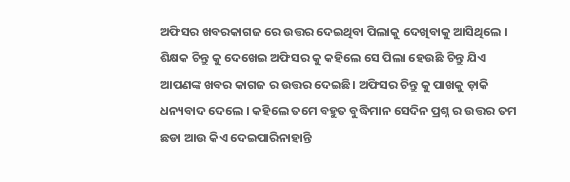ଅଫିସର ଖବରକାଗଜ ରେ ଉତ୍ତର ଦେଇଥିବା ପିଲାକୁ ଦେଖିବାକୁ ଆସିଥିଲେ । ଶିକ୍ଷକ ଚିନ୍ତୁ କୁ ଦେଖେଇ ଅଫିସର କୁ କହିଲେ ସେ ପିଲା ହେଉଛି ଚିନ୍ତୁ ଯିଏ ଆପଣଙ୍କ ଖବର କାଗଜ ର ଉତ୍ତର ଦେଇଛି। ଅଫିସର ଚିନ୍ତୁ କୁ ପାଖକୁ ଡ଼ାକି ଧନ୍ୟବାଦ ଦେଲେ । କହିଲେ ତମେ ବହୁତ ବୁଦ୍ଧିମାନ ସେଦିନ ପ୍ରଶ୍ନ ର ଉତ୍ତର ତମ ଛଡା ଆଉ କିଏ ଦେଇପାରିନାହାନ୍ତି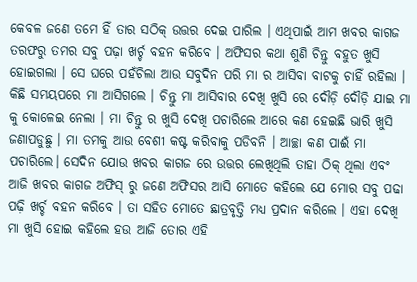କେବଳ ଜଣେ ତମେ ହିଁ ତାର ସଠିକ୍ ଉତ୍ତର ଦେଇ ପାରିଲ । ଏଥିପାଇଁ ଆମ ଖବର କାଗଜ ତରଫରୁ ତମର ସବୁ ପଢ଼ା ଖର୍ଚ୍ଚ ବହନ କରିବେ । ଅଫିସର କଥା ଶୁଣି ଚିନ୍ତୁ ବହୁତ ଖୁସି ହୋଇଗଲା । ସେ ଘରେ ପହଁଚିଲା ଆଉ ସବୁଦିନ ପରି ମା ର ଆସିବା ବାଟକୁ ଚାହିଁ ରହିଲା । କିଛି ସମୟପରେ ମା ଆସିଗଲେ । ଚିନ୍ତୁ ମା ଆସିବାର ଦେଖି ଖୁସି ରେ ଦୌଡ଼ି ଦୌଡ଼ି ଯାଇ ମା କୁ କୋଳେଇ ନେଲା । ମା ଚିନ୍ତୁ ର ଖୁସି ଦେଖି ପଚାରିଲେ ଆରେ କଣ ହେଇଛି ଭାରି ଖୁସି ଜଣାପଡୁଛୁ । ମା ତମକୁ ଆଉ ବେଶୀ କଷ୍ଟ କରିବାକୁ ପଡିବନି । ଆଚ୍ଛା କଣ ପାଈଁ ମା ପଚାରିଲେ। ସେଦିନ ଯୋଉ ଖବର କାଗଜ ରେ ଉତ୍ତର ଲେଖିଥିଲି ତାହା ଠିକ୍ ଥିଲା ଏବଂ ଆଜି ଖବର କାଗଜ ଅଫିସ୍ ରୁ ଜଣେ ଅଫିସର ଆସି ମୋତେ କହିଲେ ଯେ ମୋର ସବୁ ପଢା ପଢ଼ି ଖର୍ଚ୍ଚ ବହନ କରିବେ । ତା ସହିତ ମୋତେ ଛାତ୍ରବୃତ୍ତି ମଧ୍ୟ ପ୍ରଦାନ କରିଲେ । ଏହା ଦେଖି ମା ଖୁସି ହୋଇ କହିଲେ ହଉ ଆଜି ତୋର ଏହି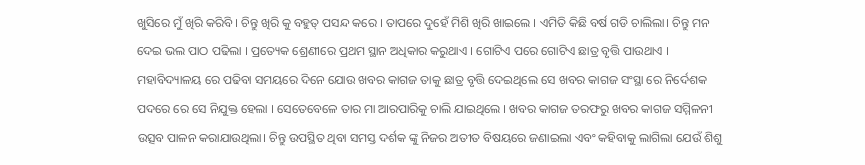ଖୁସିରେ ମୁଁ ଖିରି କରିବି । ଚିନ୍ତୁ ଖିରି କୁ ବହୁତ୍ ପସନ୍ଦ କରେ । ତାପରେ ଦୁହେଁ ମିଶି ଖିରି ଖାଇଲେ । ଏମିତି କିଛି ବର୍ଷ ଗଡି ଚାଲିଲା। ଚିନ୍ତୁ ମନ ଦେଇ ଭଲ ପାଠ ପଢିଲା । ପ୍ରତ୍ୟେକ ଶ୍ରେଣୀରେ ପ୍ରଥମ ସ୍ଥାନ ଅଧିକାର କରୁଥାଏ । ଗୋଟିଏ ପରେ ଗୋଟିଏ ଛାତ୍ର ବୃତ୍ତି ପାଉଥାଏ । ମହାବିଦ୍ୟାଳୟ ରେ ପଢିବା ସମୟରେ ଦିନେ ଯୋଉ ଖବର କାଗଜ ତାକୁ ଛାତ୍ର ବୃତ୍ତି ଦେଇଥିଲେ ସେ ଖବର କାଗଜ ସଂସ୍ଥା ରେ ନିର୍ଦେଶକ ପଦରେ ରେ ସେ ନିଯୁକ୍ତ ହେଲା । ସେତେବେଳେ ତାର ମା ଆରପାରିକୁ ଚାଲି ଯାଇଥିଲେ । ଖବର କାଗଜ ତରଫରୁ ଖବର କାଗଜ ସମ୍ମିଳନୀ ଉତ୍ସବ ପାଳନ କରାଯାଉଥିଲା। ଚିନ୍ତୁ ଉପସ୍ଥିତ ଥିବା ସମସ୍ତ ଦର୍ଶକ ଙ୍କୁ ନିଜର ଅତୀତ ବିଷୟରେ ଜଣାଇଲା ଏବଂ କହିବାକୁ ଲାଗିଲା ଯେଉଁ ଶିଶୁ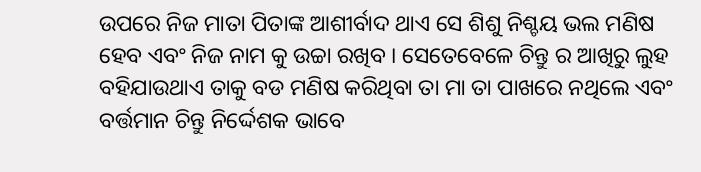ଉପରେ ନିଜ ମାତା ପିତାଙ୍କ ଆଶୀର୍ବାଦ ଥାଏ ସେ ଶିଶୁ ନିଶ୍ଚୟ ଭଲ ମଣିଷ ହେବ ଏବଂ ନିଜ ନାମ କୁ ଉଚ୍ଚା ରଖିବ । ସେତେବେଳେ ଚିନ୍ତୁ ର ଆଖିରୁ ଲୁହ ବହିଯାଉଥାଏ ତାକୁ ବଡ ମଣିଷ କରିଥିବା ତା ମା ତା ପାଖରେ ନଥିଲେ ଏବଂ ବର୍ତ୍ତମାନ ଚିନ୍ତୁ ନିର୍ଦ୍ଦେଶକ ଭାବେ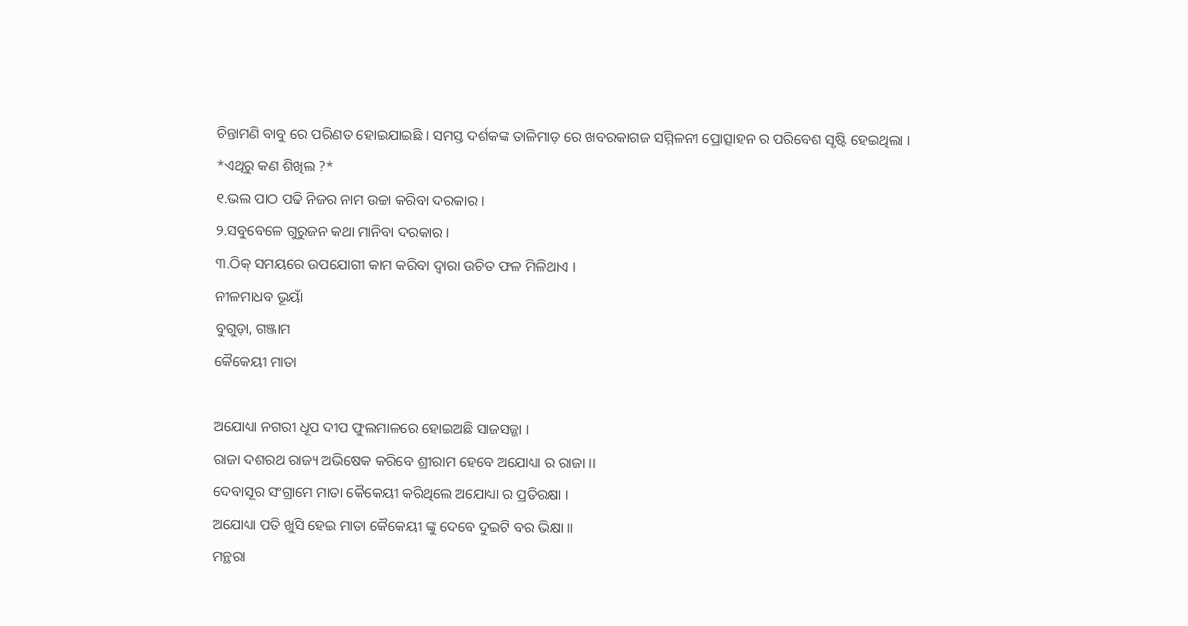ଚିନ୍ତାମଣି ବାବୁ ରେ ପରିଣତ ହୋଇଯାଇଛି । ସମସ୍ତ ଦର୍ଶକଙ୍କ ତାଳିମାଡ଼ ରେ ଖବରକାଗଜ ସମ୍ମିଳନୀ ପ୍ରୋତ୍ସାହନ ର ପରିବେଶ ସୃଷ୍ଟି ହେଇଥିଲା ।
*ଏଥିରୁ କଣ ଶିଖିଲ ?*
୧.ଭଲ ପାଠ ପଢି ନିଜର ନାମ ଉଚ୍ଚା କରିବା ଦରକାର ।
୨.ସବୁବେଳେ ଗୁରୁଜନ କଥା ମାନିବା ଦରକାର ।
୩.ଠିକ୍ ସମୟରେ ଉପଯୋଗୀ କାମ କରିବା ଦ୍ଵାରା ଉଚିତ ଫଳ ମିଳିଥାଏ ।
ନୀଳମାଧବ ଭୂୟାଁ
ବୁଗୁଡ଼ା, ଗଞ୍ଜାମ
କୈକେୟୀ ମାତା

ଅଯୋଧ୍ୟା ନଗରୀ ଧୂପ ଦୀପ ଫୁଲମାଳରେ ହୋଇଅଛି ସାଜସଜ୍ଜା ।
ରାଜା ଦଶରଥ ରାଜ୍ୟ ଅଭିଷେକ କରିବେ ଶ୍ରୀରାମ ହେବେ ଅଯୋଧ୍ୟା ର ରାଜା ।।
ଦେବାସୂର ସଂଗ୍ରାମେ ମାତା କୈକେୟୀ କରିଥିଲେ ଅଯୋଧ୍ୟା ର ପ୍ରତିରକ୍ଷା ।
ଅଯୋଧ୍ୟା ପତି ଖୁସି ହେଇ ମାତା କୈକେୟୀ ଙ୍କୁ ଦେବେ ଦୁଇଟି ବର ଭିକ୍ଷା ।।
ମନ୍ଥରା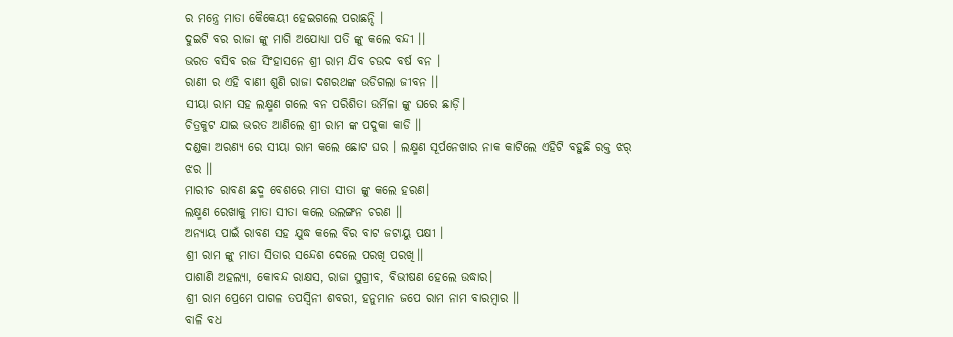ର ମନ୍ତ୍ରେ ମାତା କୈକେୟୀ ହେଇଗଲେ ପରାଛନ୍ଦି ।
ଦୁଇଟି ବର ରାଜା ଙ୍କୁ ମାଗି ଅଯୋଧ୍ୟା ପତି ଙ୍କୁ କଲେ ବନ୍ଦୀ ।।
ଭରତ ବସିବ ରଜ ସିଂହାସନେ ଶ୍ରୀ ରାମ ଯିବ ଚଉଦ ବର୍ଷ ବନ ।
ରାଣୀ ର ଏହି ବାଣୀ ଶୁଣି ରାଜା ଦଶରଥଙ୍କ ଉଡିଗଲା ଜୀବନ ।।
ସୀୟା ରାମ ସହ ଲକ୍ଷ୍ମଣ ଗଲେ ବନ ପରିଶିତା ଉର୍ମିଳା ଙ୍କୁ ଘରେ ଛାଡ଼ି।
ଚିତ୍ରକୁଟ ଯାଇ ଭରତ ଆଣିଲେ ଶ୍ରୀ ରାମ ଙ୍କ ପଦୁକା କାଡି ।।
ଦଣ୍ଡକା ଅରଣ୍ୟ ରେ ସୀୟା ରାମ କଲେ ଛୋଟ ଘର । ଲକ୍ଷ୍ମଣ ସୂର୍ପନେଖାର ନାକ କାଟିଲେ ଏହିଟି ବହୁଛି ରକ୍ତ ଝର୍ ଝର ।।
ମାରୀଚ ରାବଣ ଛଦ୍ମ ବେଶରେ ମାତା ସୀତା ଙ୍କୁ କଲେ ହରଣ।
ଲକ୍ଷ୍ମଣ ରେଖାକୁ ମାତା ସୀତା କଲେ ଉଲଙ୍ଗନ ଚରଣ ।।
ଅନ୍ୟାୟ ପାଇଁ ରାବଣ ସହ ଯୁଦ୍ଧ କଲେ ବିର ବାଟ ଜଟାୟୁ ପକ୍ଷୀ ।
ଶ୍ରୀ ରାମ ଙ୍କୁ ମାତା ସିତାର ସନ୍ଦେଶ ଦେଲେ ପରଖି ପରଖି।।
ପାଶାଣି ଅହଲ୍ୟା, କୋବନ୍ଦ ରାକ୍ଷସ, ରାଜା ସୁଗ୍ରୀବ, ବିଭୀଷଣ ହେଲେ ଉଦ୍ଧାର।
ଶ୍ରୀ ରାମ ପ୍ରେମେ ପାଗଳ ତପସ୍ଵିନୀ ଶବରୀ, ହନୁମାନ ଜପେ ରାମ ନାମ ବାରମ୍ବାର ।।
ବାଳି ବଧ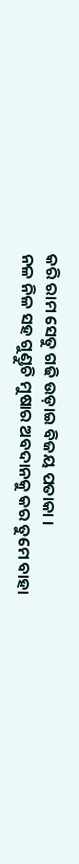କରି ରାମ ସେତୁ ଗଢି ଉଡ଼ାଇ ବିଜୟ ପତାକା ।
ନଳ ନିଳ ସହ ଗୁଣ୍ଡୁଚି ମୁଷାର ଅବଦାନକୁ କର ତୁମେ ବାହା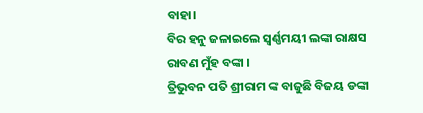ବାହା।
ବିର ହନୁ ଜଳାଇଲେ ସ୍ଵର୍ଣ୍ଣମୟୀ ଲଙ୍କା ରାକ୍ଷସ ରାବଣ ମୁଁହ ବଙ୍କା ।
ତ୍ରିଭୁବନ ପତି ଶ୍ରୀରାମ ଙ୍କ ବାଜୁଛି ବିଜୟ ଡଙ୍କା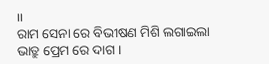।।
ରାମ ସେନା ରେ ବିଭୀଷଣ ମିଶି ଲଗାଇଲା ଭାତ୍ରୁ ପ୍ରେମ ରେ ଦାଗ ।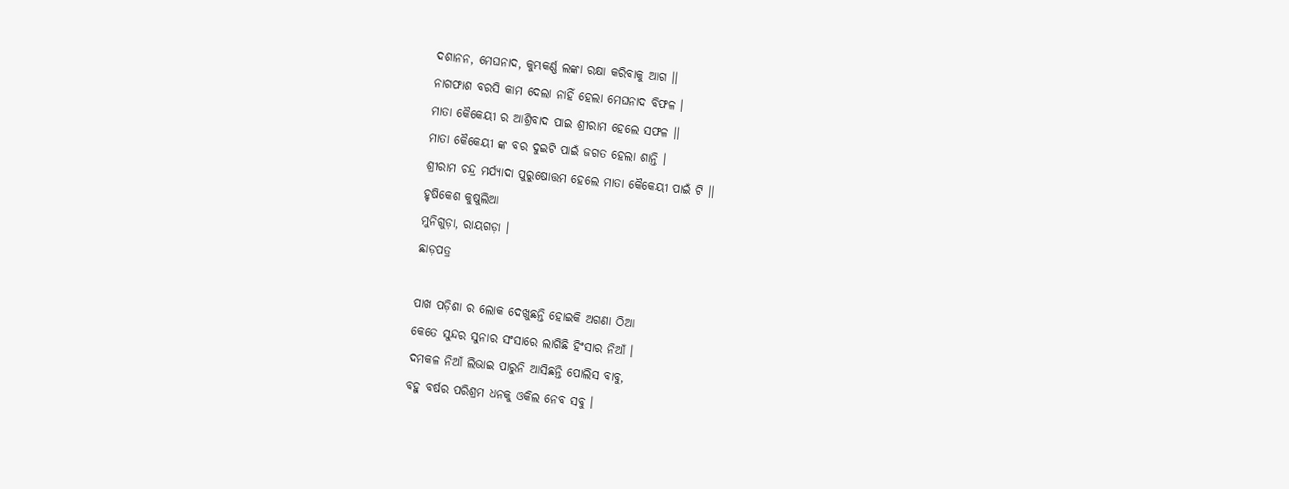ଦଶାନନ, ମେଘନାଦ, କୁମ୍ଭକର୍ଣ୍ଣ ଲଙ୍କା ରକ୍ଷା କରିବାକୁ ଆଗ ।।
ନାଗଫାଶ ବରସି କାମ ଦେଲା ନାହିଁ ହେଲା ମେଘନାଦ ବିଫଳ ।
ମାତା କୈକେୟୀ ର ଆଶ୍ରିବାଦ ପାଇ ଶ୍ରୀରାମ ହେଲେ ସଫଳ ।।
ମାତା କୈକେୟୀ ଙ୍କ ବର ଦୁଇଟି ପାଇଁ ଜଗତ ହେଲା ଶାନ୍ତି ।
ଶ୍ରୀରାମ ଚନ୍ଦ୍ର ମର୍ଯ୍ୟାଦା ପୁରୁଷୋତ୍ତମ ହେଲେ ମାତା କୈକେୟୀ ପାଇଁ ଟି ।।
ହୃଷିକେଶ କୁଷୁଲିଆ
ମୁନିଗୁଡ଼ା, ରାୟଗଡ଼ା ।
ଛାଡ଼ପତ୍ର

ପାଖ ପଡ଼ିଶା ର ଲୋକ ଦେଖୁଛନ୍ତି ହୋଇକି ଅଗଣା ଠିଆ
କେତେ ସୁନ୍ଦର ସୁନାର ସଂସାରେ ଲାଗିଛି ହିଂସାର ନିଆଁ ।
ଦମକଳ ନିଆଁ ଲିଭାଇ ପାରୁନି ଆସିଛନ୍ତି ପୋଲିସ ବାବୁ,
ବହୁ ବର୍ଷର ପରିଶ୍ରମ ଧନକୁ ଓକିଲ ନେବ ସବୁ ।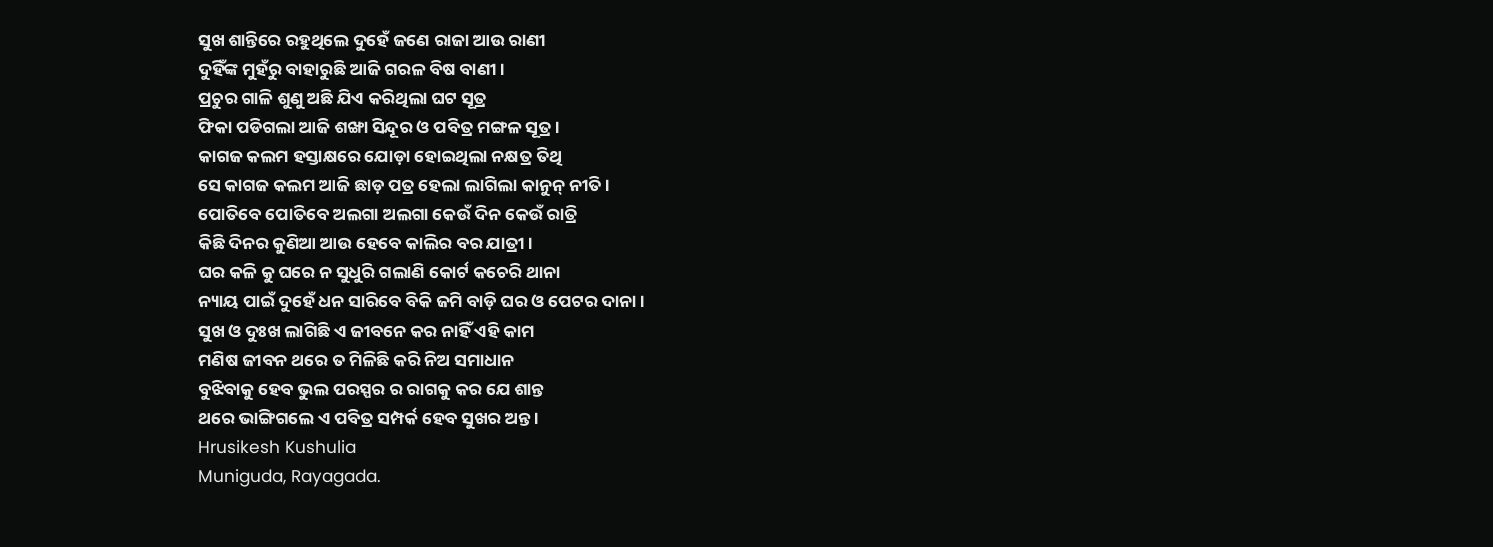ସୁଖ ଶାନ୍ତିରେ ରହୁଥିଲେ ଦୁହେଁ ଜଣେ ରାଜା ଆଉ ରାଣୀ
ଦୁହିଁଙ୍କ ମୁହଁରୁ ବାହାରୁଛି ଆଜି ଗରଳ ବିଷ ବାଣୀ ।
ପ୍ରଚୁର ଗାଳି ଶୁଣୁ ଅଛି ଯିଏ କରିଥିଲା ଘଟ ସୂତ୍ର
ଫିକା ପଡିଗଲା ଆଜି ଶଙ୍ଖା ସିନ୍ଦୂର ଓ ପବିତ୍ର ମଙ୍ଗଳ ସୂତ୍ର ।
କାଗଜ କଲମ ହସ୍ତାକ୍ଷରେ ଯୋଡ଼ା ହୋଇଥିଲା ନକ୍ଷତ୍ର ତିଥି
ସେ କାଗଜ କଲମ ଆଜି ଛାଡ଼ ପତ୍ର ହେଲା ଲାଗିଲା କାନୁନ୍ ନୀତି ।
ପୋତିବେ ପୋତିବେ ଅଲଗା ଅଲଗା କେଉଁ ଦିନ କେଉଁ ରାତ୍ରି
କିଛି ଦିନର କୁଣିଆ ଆଉ ହେବେ କାଲିର ବର ଯାତ୍ରୀ ।
ଘର କଳି କୁ ଘରେ ନ ସୁଧୁରି ଗଲାଣି କୋର୍ଟ କଚେରି ଥାନା
ନ୍ୟାୟ ପାଇଁ ଦୁହେଁ ଧନ ସାରିବେ ବିକି ଜମି ବାଡ଼ି ଘର ଓ ପେଟର ଦାନା।
ସୁଖ ଓ ଦୁଃଖ ଲାଗିଛି ଏ ଜୀବନେ କର ନାହିଁ ଏହି କାମ
ମଣିଷ ଜୀବନ ଥରେ ତ ମିଳିଛି କରି ନିଅ ସମାଧାନ
ବୁଝିବାକୁ ହେବ ଭୁଲ ପରସ୍ପର ର ରାଗକୁ କର ଯେ ଶାନ୍ତ
ଥରେ ଭାଙ୍ଗିଗଲେ ଏ ପବିତ୍ର ସମ୍ପର୍କ ହେବ ସୁଖର ଅନ୍ତ ।
Hrusikesh Kushulia
Muniguda, Rayagada.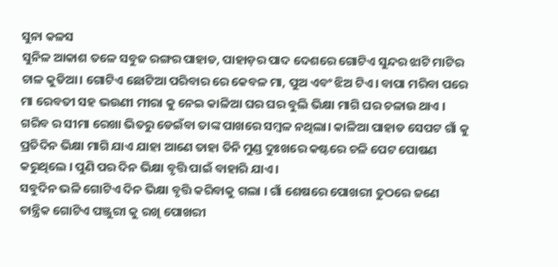ସୁନା କଳସ
ସୁନିଳ ଆକାଶ ତଳେ ସବୁଜ ରଙ୍ଗର ପାହାଡ, ପାହାଡ଼ର ପାଦ ଦେଶରେ ଗୋଟିଏ ସୁନ୍ଦର ଝାଟି ମାଟିର ଚାଳ କୁଡିଆ। ଗୋଟିଏ ଛୋଟିଆ ପରିବାର ରେ କେବଳ ମା, ପୁଅ ଏବଂ ଝିଅ ଟିଏ। ବାପା ମରିବା ପରେ ମା ରେବତୀ ସହ ଭଉଣୀ ମୀରା କୁ ନେଇ କାଳିଆ ଘର ଘର ବୁଲି ଭିକ୍ଷା ମାଗି ଘର ଚଳାଉ ଥାଏ । ଗରିବ ର ସୀମା ରେଖା ଭିତରୁ ଡେଇଁବା ତାଙ୍କ ପାଖରେ ସମ୍ବଳ ନଥିଲା। କାଳିଆ ପାହାଡ ସେପଟ ଗାଁ କୁ ପ୍ରତିଦିନ ଭିକ୍ଷା ମାଗି ଯାଏ ଯାହା ଆଣେ ତାହା ତିନି ମୁଣ୍ଡ ଦୁଃଖରେ କଷ୍ଟରେ ଚଳି ପେଟ ପୋଷଣ କରୁଥିଲେ । ପୁଣି ପର ଦିନ ଭିକ୍ଷା ବୃତ୍ତି ପାଇଁ ବାହାରି ଯାଏ ।
ସବୁଦିନ ଭଳି ଗୋଟିଏ ଦିନ ଭିକ୍ଷା ବୃତ୍ତି କରିବାକୁ ଗଲା । ଗାଁ ଶେଷରେ ପୋଖରୀ ତୁଠରେ ଜଣେ ତାନ୍ତ୍ରିକ ଗୋଟିଏ ପଞ୍ଜୁରୀ କୁ ରଖି ପୋଖରୀ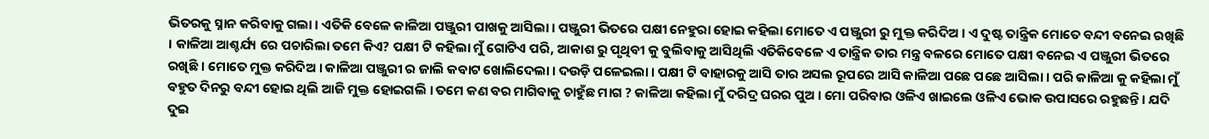ଭିତରକୁ ସ୍ନାନ କରିବାକୁ ଗଲା । ଏତିକି ବେଳେ କାଳିଆ ପଞ୍ଜୁରୀ ପାଖକୁ ଆସିଲା। ପଞ୍ଜୁରୀ ଭିତରେ ପକ୍ଷୀ ନେହୁରା ହୋଇ କହିଲା ମୋତେ ଏ ପଞ୍ଜୁରୀ ରୁ ମୁକ୍ତ କରିଦିଅ । ଏ ଦୁଷ୍ଟ ତାନ୍ତ୍ରିକ ମୋତେ ବନ୍ଦୀ ବନେଇ ରଖିଛି । କାଳିଆ ଆଶ୍ଚର୍ଯ୍ୟ ରେ ପଚାରିଲା ତମେ କିଏ? ପକ୍ଷୀ ଟି କହିଲା ମୁଁ ଗୋଟିଏ ପରି, ଆକାଶ ରୁ ପୃଥିବୀ କୁ ବୁଲିବାକୁ ଆସିଥିଲି ଏତିକିବେଳେ ଏ ତାନ୍ତ୍ରିକ ତାର ମନ୍ତ୍ର ବଳରେ ମୋତେ ପକ୍ଷୀ ବନେଇ ଏ ପଞ୍ଜୁରୀ ଭିତରେ ରଖିଛି । ମୋତେ ମୁକ୍ତ କରିଦିଅ । କାଳିଆ ପଞ୍ଜୁରୀ ର ଜାଲି କବାଟ ଖୋଲିଦେଲା । ଦଉଡ଼ି ପଳେଇଲା । ପକ୍ଷୀ ଟି ବାହାରକୁ ଆସି ତାର ଅସଲ ରୂପରେ ଆସି କାଳିଆ ପଛେ ପଛେ ଆସିଲା । ପରି କାଳିଆ କୁ କହିଲା ମୁଁ ବହୁତ ଦିନରୁ ବନ୍ଦୀ ହୋଇ ଥିଲି ଆଜି ମୁକ୍ତ ହୋଇଗଲି । ତମେ କଣ ବର ମାଗିବାକୁ ଚାହୁଁଛ ମାଗ ? କାଳିଆ କହିଲା ମୁଁ ଦରିଦ୍ର ଘରର ପୁଅ । ମୋ ପରିବାର ଓଳିଏ ଖାଇଲେ ଓଳିଏ ଭୋକ ଉପାସରେ ରହୁଛନ୍ତି । ଯଦି ଦୁଇ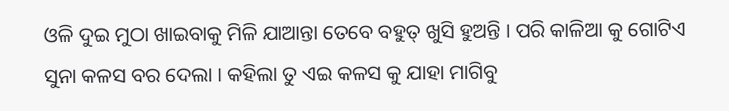ଓଳି ଦୁଇ ମୁଠା ଖାଇବାକୁ ମିଳି ଯାଆନ୍ତା ତେବେ ବହୁତ୍ ଖୁସି ହୁଅନ୍ତି । ପରି କାଳିଆ କୁ ଗୋଟିଏ ସୁନା କଳସ ବର ଦେଲା । କହିଲା ତୁ ଏଇ କଳସ କୁ ଯାହା ମାଗିବୁ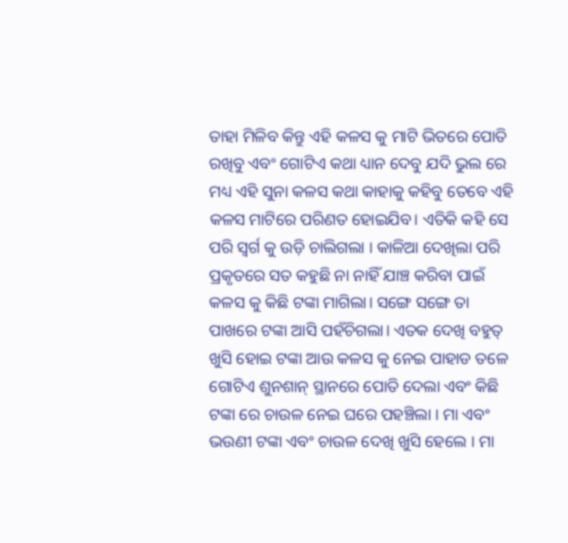ତାହା ମିଳିବ କିନ୍ତୁ ଏହି କଳସ କୁ ମାଟି ଭିତରେ ପୋତି ରଖିବୁ ଏବଂ ଗୋଟିଏ କଥା ଧ୍ୟାନ ଦେବୁ ଯଦି ଭୁଲ ରେ ମଧ୍ୟ ଏହି ସୁନା କଳସ କଥା କାହାକୁ କହିବୁ ତେବେ ଏହି କଳସ ମାଟିରେ ପରିଣତ ହୋଇଯିବ। ଏତିକି କହି ସେ ପରି ସ୍ବର୍ଗ କୁ ଉଡ଼ି ଚାଲିଗଲା । କାଳିଆ ଦେଖିଲା ପରି ପ୍ରକୃତରେ ସତ କହୁଛି ନା ନାହିଁ ଯାଞ୍ଚ କରିବା ପାଇଁ କଳସ କୁ କିଛି ଟଙ୍କା ମାଗିଲା। ସଙ୍ଗେ ସଙ୍ଗେ ତା ପାଖରେ ଟଙ୍କା ଆସି ପହଁଚିଗଲା। ଏତକ ଦେଖି ବହୁତ୍ ଖୁସି ହୋଇ ଟଙ୍କା ଆଉ କଳସ କୁ ନେଇ ପାହାଡ ତଳେ ଗୋଟିଏ ଶୁନଶାନ୍ ସ୍ଥାନରେ ପୋତି ଦେଲା ଏବଂ କିଛି ଟଙ୍କା ରେ ଚାଉଳ ନେଇ ଘରେ ପହଞ୍ଚିଲା । ମା ଏବଂ ଭଉଣୀ ଟଙ୍କା ଏବଂ ଚାଉଳ ଦେଖି ଖୁସି ହେଲେ । ମା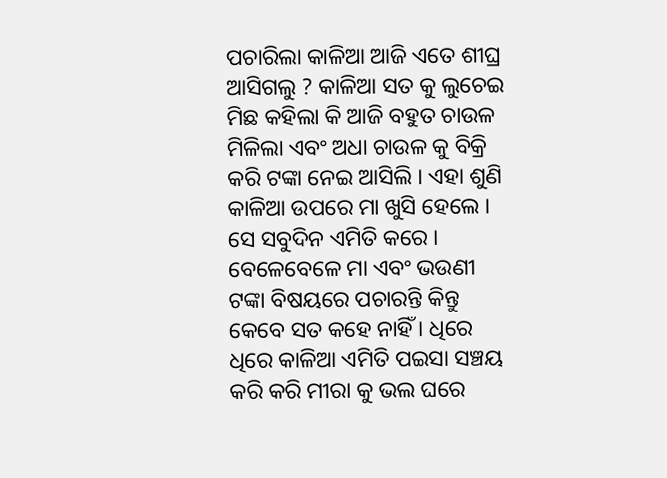ପଚାରିଲା କାଳିଆ ଆଜି ଏତେ ଶୀଘ୍ର ଆସିଗଲୁ ? କାଳିଆ ସତ କୁ ଲୁଚେଇ ମିଛ କହିଲା କି ଆଜି ବହୁତ ଚାଉଳ ମିଳିଲା ଏବଂ ଅଧା ଚାଉଳ କୁ ବିକ୍ରି କରି ଟଙ୍କା ନେଇ ଆସିଲି । ଏହା ଶୁଣି କାଳିଆ ଉପରେ ମା ଖୁସି ହେଲେ । ସେ ସବୁଦିନ ଏମିତି କରେ । ବେଳେବେଳେ ମା ଏବଂ ଭଉଣୀ ଟଙ୍କା ବିଷୟରେ ପଚାରନ୍ତି କିନ୍ତୁ କେବେ ସତ କହେ ନାହିଁ । ଧିରେ ଧିରେ କାଳିଆ ଏମିତି ପଇସା ସଞ୍ଚୟ କରି କରି ମୀରା କୁ ଭଲ ଘରେ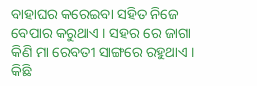ବାହାଘର କରେଇବା ସହିତ ନିଜେ ବେପାର କରୁଥାଏ । ସହର ରେ ଜାଗା କିଣି ମା ରେବତୀ ସାଙ୍ଗରେ ରହୁଥାଏ । କିଛି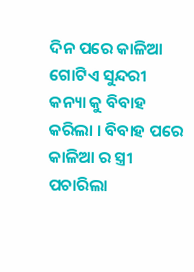ଦିନ ପରେ କାଳିଆ ଗୋଟିଏ ସୁନ୍ଦରୀ କନ୍ୟା କୁ ବିବାହ କରିଲା । ବିବାହ ପରେ କାଳିଆ ର ସ୍ତ୍ରୀ ପଚାରିଲା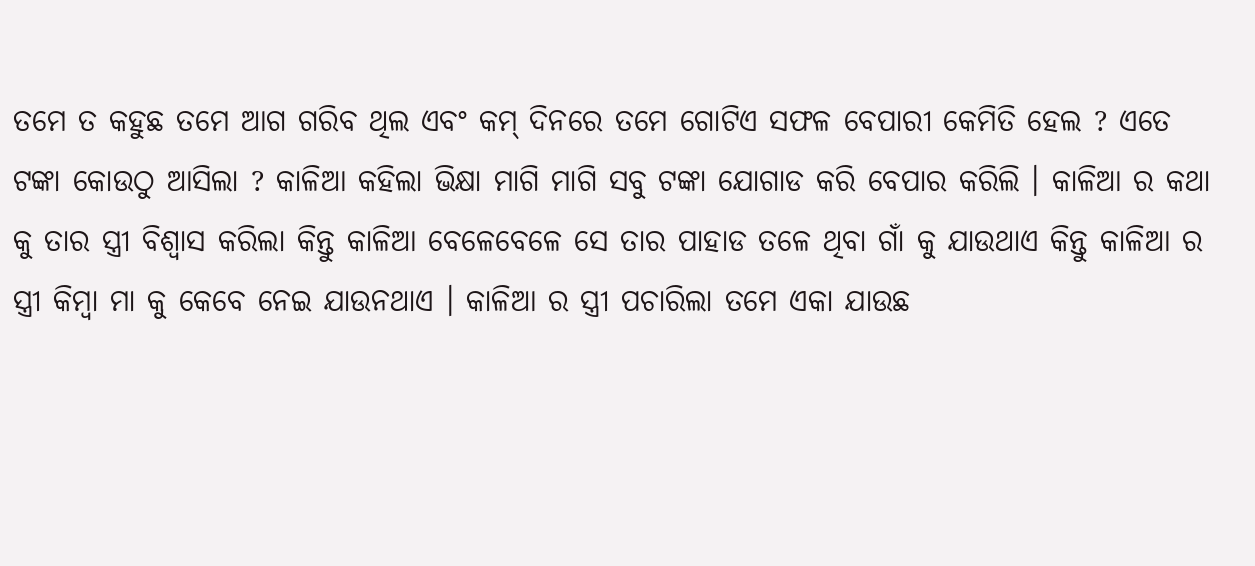ତମେ ତ କହୁଛ ତମେ ଆଗ ଗରିବ ଥିଲ ଏବଂ କମ୍ ଦିନରେ ତମେ ଗୋଟିଏ ସଫଳ ବେପାରୀ କେମିତି ହେଲ ? ଏତେ ଟଙ୍କା କୋଉଠୁ ଆସିଲା ? କାଳିଆ କହିଲା ଭିକ୍ଷା ମାଗି ମାଗି ସବୁ ଟଙ୍କା ଯୋଗାଡ କରି ବେପାର କରିଲି । କାଳିଆ ର କଥା କୁ ତାର ସ୍ତ୍ରୀ ବିଶ୍ୱାସ କରିଲା କିନ୍ତୁ କାଳିଆ ବେଳେବେଳେ ସେ ତାର ପାହାଡ ତଳେ ଥିବା ଗାଁ କୁ ଯାଉଥାଏ କିନ୍ତୁ କାଳିଆ ର ସ୍ତ୍ରୀ କିମ୍ବା ମା କୁ କେବେ ନେଇ ଯାଉନଥାଏ । କାଳିଆ ର ସ୍ତ୍ରୀ ପଚାରିଲା ତମେ ଏକା ଯାଉଛ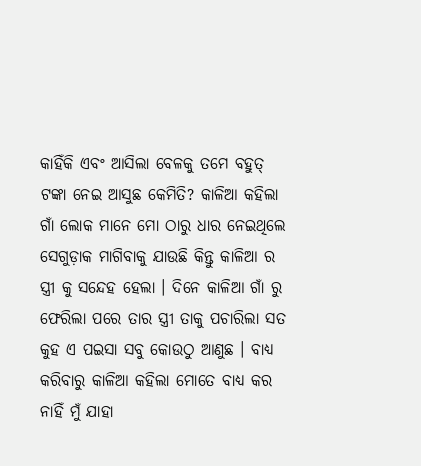କାହିଁକି ଏବଂ ଆସିଲା ବେଳକୁ ତମେ ବହୁତ୍ ଟଙ୍କା ନେଇ ଆସୁଛ କେମିତି? କାଳିଆ କହିଲା ଗାଁ ଲୋକ ମାନେ ମୋ ଠାରୁ ଧାର ନେଇଥିଲେ ସେଗୁଡ଼ାକ ମାଗିବାକୁ ଯାଉଛି କିନ୍ତୁ କାଳିଆ ର ସ୍ତ୍ରୀ କୁ ସନ୍ଦେହ ହେଲା । ଦିନେ କାଳିଆ ଗାଁ ରୁ ଫେରିଲା ପରେ ତାର ସ୍ତ୍ରୀ ତାକୁ ପଚାରିଲା ସତ କୁହ ଏ ପଇସା ସବୁ କୋଉଠୁ ଆଣୁଛ । ବାଧ୍ୟ କରିବାରୁ କାଳିଆ କହିଲା ମୋତେ ବାଧ୍ୟ କର ନାହିଁ ମୁଁ ଯାହା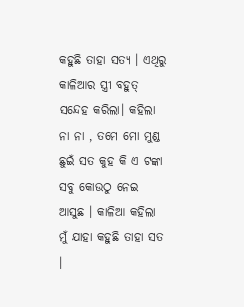କହୁଛି ତାହା ସତ୍ୟ । ଏଥିରୁ କାଳିଆର ସ୍ତ୍ରୀ ବହୁତ୍ ସନ୍ଦେହ କରିଲା। କହିଲା ନା ନା , ତମେ ମୋ ମୁଣ୍ଡ ଛୁଇଁ ସତ କୁହ କି ଏ ଟଙ୍କା ସବୁ କୋଉଠୁ ନେଇ ଆସୁଛ । କାଳିଆ କହିଲା ମୁଁ ଯାହା କହୁଛି ତାହା ସତ ।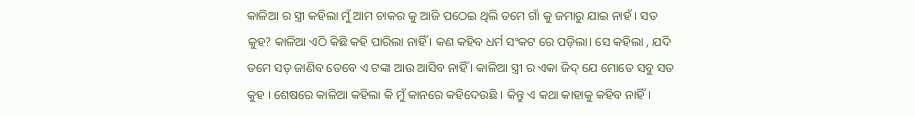କାଳିଆ ର ସ୍ତ୍ରୀ କହିଲା ମୁଁ ଆମ ଚାକର କୁ ଆଜି ପଠେଇ ଥିଲି ତମେ ଗାଁ କୁ ଜମାରୁ ଯାଇ ନାହଁ । ସତ କୁହ? କାଳିଆ ଏଠି କିଛି କହି ପାରିଲା ନାହିଁ । କଣ କହିବ ଧର୍ମ ସଂକଟ ରେ ପଡ଼ିଲା। ସେ କହିଲା , ଯଦି ତମେ ସତ୍ ଜାଣିବ ତେବେ ଏ ଟଙ୍କା ଆଉ ଆସିବ ନାହିଁ । କାଳିଆ ସ୍ତ୍ରୀ ର ଏକା ଜିଦ୍ ଯେ ମୋତେ ସବୁ ସତ କୁହ । ଶେଷରେ କାଳିଆ କହିଲା କି ମୁଁ କାନରେ କହିଦେଉଛି । କିନ୍ତୁ ଏ କଥା କାହାକୁ କହିବ ନାହିଁ।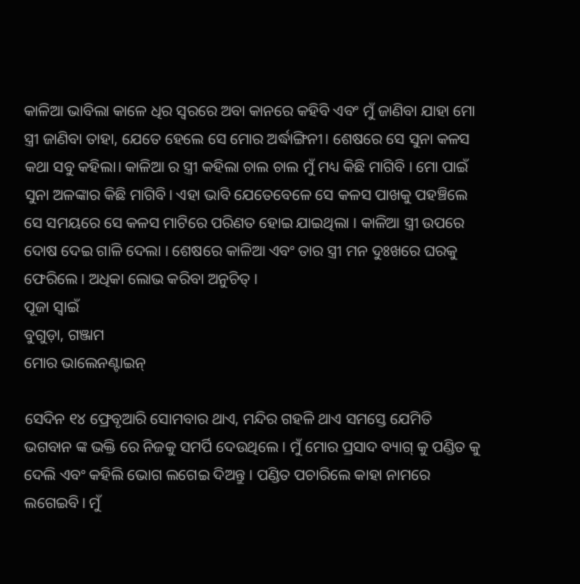କାଳିଆ ଭାବିଲା କାଳେ ଧିର ସ୍ଵରରେ ଅବା କାନରେ କହିବି ଏବଂ ମୁଁ ଜାଣିବା ଯାହା ମୋ ସ୍ତ୍ରୀ ଜାଣିବା ତାହା, ଯେତେ ହେଲେ ସେ ମୋର ଅର୍ଦ୍ଧାଙ୍ଗିନୀ। ଶେଷରେ ସେ ସୁନା କଳସ କଥା ସବୁ କହିଲା। କାଳିଆ ର ସ୍ତ୍ରୀ କହିଲା ଚାଲ ଚାଲ ମୁଁ ମଧ୍ୟ କିଛି ମାଗିବି । ମୋ ପାଇଁ ସୁନା ଅଳଙ୍କାର କିଛି ମାଗିବି। ଏହା ଭାବି ଯେତେବେଳେ ସେ କଳସ ପାଖକୁ ପହଞ୍ଚିଲେ ସେ ସମୟରେ ସେ କଳସ ମାଟିରେ ପରିଣତ ହୋଇ ଯାଇଥିଲା । କାଳିଆ ସ୍ତ୍ରୀ ଉପରେ ଦୋଷ ଦେଇ ଗାଳି ଦେଲା । ଶେଷରେ କାଳିଆ ଏବଂ ତାର ସ୍ତ୍ରୀ ମନ ଦୁଃଖରେ ଘରକୁ ଫେରିଲେ । ଅଧିକା ଲୋଭ କରିବା ଅନୁଚିତ୍ ।
ପୂଜା ସ୍ୱାଇଁ
ବୁଗୁଡ଼ା, ଗଞ୍ଜାମ
ମୋର ଭାଲେନଣ୍ଟାଇନ୍

ସେଦିନ ୧୪ ଫ୍ରେବୃଆରି ସୋମବାର ଥାଏ, ମନ୍ଦିର ଗହଳି ଥାଏ ସମସ୍ତେ ଯେମିତି ଭଗବାନ ଙ୍କ ଭକ୍ତି ରେ ନିଜକୁ ସମର୍ପି ଦେଉଥିଲେ । ମୁଁ ମୋର ପ୍ରସାଦ ବ୍ୟାଗ୍ କୁ ପଣ୍ଡିତ କୁ ଦେଲି ଏବଂ କହିଲି ଭୋଗ ଲଗେଇ ଦିଅନ୍ତୁ । ପଣ୍ଡିତ ପଚାରିଲେ କାହା ନାମରେ ଲଗେଇବି। ମୁଁ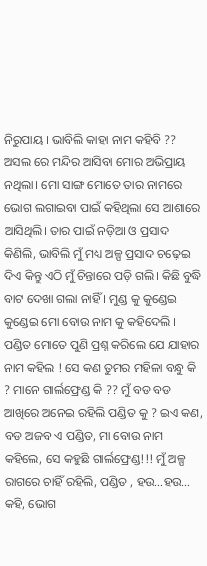ନିରୁପାୟ । ଭାବିଲି କାହା ନାମ କହିବି ?? ଅସଲ ରେ ମନ୍ଦିର ଆସିବା ମୋର ଅଭିପ୍ରାୟ ନଥିଲା। ମୋ ସାଙ୍ଗ ମୋତେ ତାର ନାମରେ ଭୋଗ ଲଗାଇବା ପାଇଁ କହିଥିଲା ସେ ଆଶାରେ ଆସିଥିଲି। ତାର ପାଇଁ ନଡ଼ିଆ ଓ ପ୍ରସାଦ କିଣିଲି, ଭାବିଲି ମୁଁ ମଧ୍ୟ ଅଳ୍ପ ପ୍ରସାଦ ଚଢ଼େଇ ଦିଏ କିନ୍ତୁ ଏଠି ମୁଁ ଚିନ୍ତାରେ ପଡ଼ି ଗଲି। କିଛି ବୁଦ୍ଧି ବାଟ ଦେଖା ଗଲା ନାହିଁ । ମୁଣ୍ଡ କୁ କୁଣ୍ଡେଇ କୁଣ୍ଡେଇ ମୋ ବୋଉ ନାମ କୁ କହିଦେଲି । ପଣ୍ଡିତ ମୋତେ ପୁଣି ପ୍ରଶ୍ନ କରିଲେ ଯେ ଯାହାର ନାମ କହିଲ ! ସେ କଣ ତୁମର ମହିଳା ବନ୍ଧୁ କି ? ମାନେ ଗାର୍ଲଫ୍ରେଣ୍ଡ କି ?? ମୁଁ ବଡ ବଡ ଆଖିରେ ଅନେଇ ରହିଲି ପଣ୍ଡିତ କୁ ? ଇଏ କଣ, ବଡ ଅଜବ ଏ ପଣ୍ଡିତ, ମା ବୋଉ ନାମ କହିଲେ, ସେ କହୁଛି ଗାର୍ଲଫ୍ରେଣ୍ଡ!!! ମୁଁ ଅଳ୍ପ ରାଗରେ ଚାହିଁ ରହିଲି, ପଣ୍ଡିତ , ହଉ…ହଉ… କହି, ଭୋଗ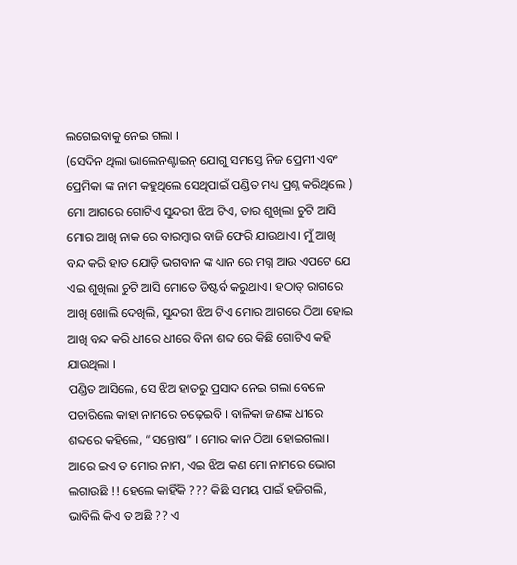ଲଗେଇବାକୁ ନେଇ ଗଲା ।
(ସେଦିନ ଥିଲା ଭାଲେନଣ୍ଟାଇନ୍ ଯୋଗୁ ସମସ୍ତେ ନିଜ ପ୍ରେମୀ ଏବଂ ପ୍ରେମିକା ଙ୍କ ନାମ କହୁଥିଲେ ସେଥିପାଇଁ ପଣ୍ଡିତ ମଧ୍ୟ ପ୍ରଶ୍ନ କରିଥିଲେ )
ମୋ ଆଗରେ ଗୋଟିଏ ସୁନ୍ଦରୀ ଝିଅ ଟିଏ, ତାର ଶୁଖିଲା ଚୁଟି ଆସି ମୋର ଆଖି ନାକ ରେ ବାରମ୍ବାର ବାଜି ଫେରି ଯାଉଥାଏ। ମୁଁ ଆଖି ବନ୍ଦ କରି ହାତ ଯୋଡ଼ି ଭଗବାନ ଙ୍କ ଧ୍ୟାନ ରେ ମଗ୍ନ ଆଉ ଏପଟେ ଯେ ଏଇ ଶୁଖିଲା ଚୁଟି ଆସି ମୋତେ ଡିଷ୍ଟର୍ବ କରୁଥାଏ। ହଠାତ୍ ରାଗରେ ଆଖି ଖୋଲି ଦେଖିଲି, ସୁନ୍ଦରୀ ଝିଅ ଟିଏ ମୋର ଆଗରେ ଠିଆ ହୋଇ ଆଖି ବନ୍ଦ କରି ଧୀରେ ଧୀରେ ବିନା ଶବ୍ଦ ରେ କିଛି ଗୋଟିଏ କହି ଯାଉଥିଲା ।
ପଣ୍ଡିତ ଆସିଲେ, ସେ ଝିଅ ହାତରୁ ପ୍ରସାଦ ନେଇ ଗଲା ବେଳେ ପଚାରିଲେ କାହା ନାମରେ ଚଢ଼େଇବି । ବାଳିକା ଜଣଙ୍କ ଧୀରେ ଶବ୍ଦରେ କହିଲେ, “ସନ୍ତୋଷ” । ମୋର କାନ ଠିଆ ହୋଇଗଲା। ଆରେ ଇଏ ତ ମୋର ନାମ, ଏଇ ଝିଅ କଣ ମୋ ନାମରେ ଭୋଗ ଲଗାଉଛି !! ହେଲେ କାହିଁକି ??? କିଛି ସମୟ ପାଇଁ ହଜିଗଲି, ଭାବିଲି କିଏ ତ ଅଛି ?? ଏ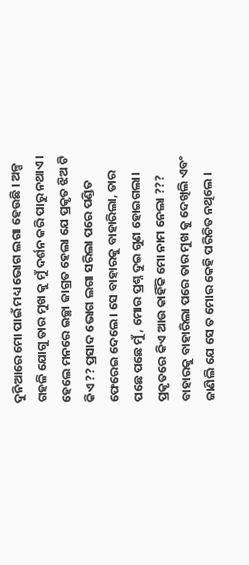ଦୁନିଆରେ ମୋ ପାଇଁ ମଧ୍ୟ ଭୋଗ ଲଗା ହେଉଛି । ଅଳ୍ପ ଗହଳି ଯୋଗୁ ତାର ମୁଖ କୁ ମୁଁ ଦର୍ଶନ କରି ପାରୁ ନଥାଏ। ହେଲେ ମନରେ ଇଚ୍ଛା ଜାଗ୍ରତ ହେଲା ଯେ ପ୍ରକୃତ ଝିଅ ଟି କିଏ ?? ପ୍ରସାଦ ଭୋଗ ଲଗା ସରିଲା ପରେ ପଣ୍ଡିତ ଫେରେଇ ଦେଲେ । ସେ ବାହାରକୁ ବାହାରିଲା, ତାର ପଛେ ପଛେ ମୁଁ, ମୋର ପ୍ରଶ୍ନ ଦୁଇ ଗୁଣ ହୋଇଗଲା। ପ୍ରକୃତରେ କିଏ ଆଉ କାହିଁକି ମୋ ନାମ ନେଲା ???
ବାହାରକୁ ବାହାରିଲା ପରେ ତାର ମୁଖ କୁ ଦେଖିଲି ଏବଂ ଜାଣିଲି ଯେ ସେ ତ ମୋର କେହି ପରିଚିତ ନଥିଲେ ।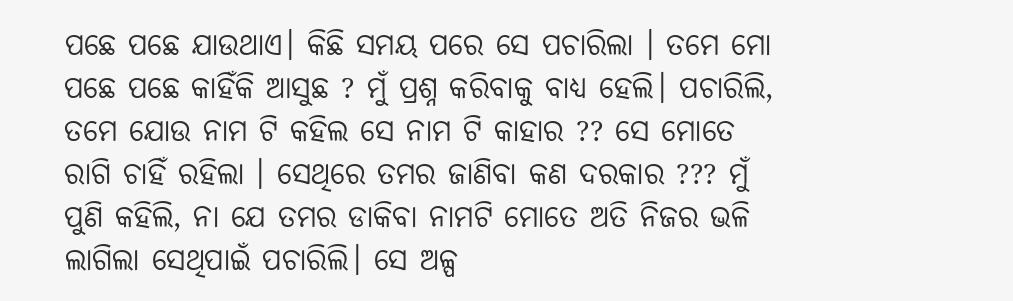ପଛେ ପଛେ ଯାଉଥାଏ। କିଛି ସମୟ ପରେ ସେ ପଚାରିଲା । ତମେ ମୋ ପଛେ ପଛେ କାହିଁକି ଆସୁଛ ? ମୁଁ ପ୍ରଶ୍ନ କରିବାକୁ ବାଧ୍ୟ ହେଲି। ପଚାରିଲି, ତମେ ଯୋଉ ନାମ ଟି କହିଲ ସେ ନାମ ଟି କାହାର ?? ସେ ମୋତେ ରାଗି ଚାହିଁ ରହିଲା । ସେଥିରେ ତମର ଜାଣିବା କଣ ଦରକାର ??? ମୁଁ ପୁଣି କହିଲି, ନା ଯେ ତମର ଡାକିବା ନାମଟି ମୋତେ ଅତି ନିଜର ଭଳି ଲାଗିଲା ସେଥିପାଇଁ ପଚାରିଲି। ସେ ଅଳ୍ପ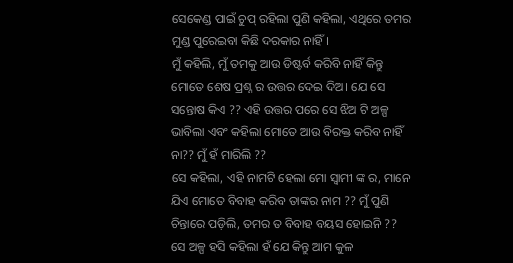ସେକେଣ୍ଡ ପାଇଁ ଚୁପ୍ ରହିଲା ପୁଣି କହିଲା, ଏଥିରେ ତମର ମୁଣ୍ଡ ପୁରେଇବା କିଛି ଦରକାର ନାହିଁ।
ମୁଁ କହିଲି, ମୁଁ ତମକୁ ଆଉ ଡିଷ୍ଟର୍ବ କରିବି ନାହିଁ କିନ୍ତୁ ମୋତେ ଶେଷ ପ୍ରଶ୍ନ ର ଉତ୍ତର ଦେଇ ଦିଅ। ଯେ ସେ ସନ୍ତୋଷ କିଏ ?? ଏହି ଉତ୍ତର ପରେ ସେ ଝିଅ ଟି ଅଳ୍ପ ଭାବିଲା ଏବଂ କହିଲା ମୋତେ ଆଉ ବିରକ୍ତ କରିବ ନାହିଁ ନା?? ମୁଁ ହଁ ମାରିଲି ??
ସେ କହିଲା, ଏହି ନାମଟି ହେଲା ମୋ ସ୍ବାମୀ ଙ୍କ ର, ମାନେ ଯିଏ ମୋତେ ବିବାହ କରିବ ତାଙ୍କର ନାମ ?? ମୁଁ ପୁଣି ଚିନ୍ତାରେ ପଡ଼ିଲି, ତମର ତ ବିବାହ ବୟସ ହୋଇନି ?? ସେ ଅଳ୍ପ ହସି କହିଲା ହଁ ଯେ କିନ୍ତୁ ଆମ କୁଳ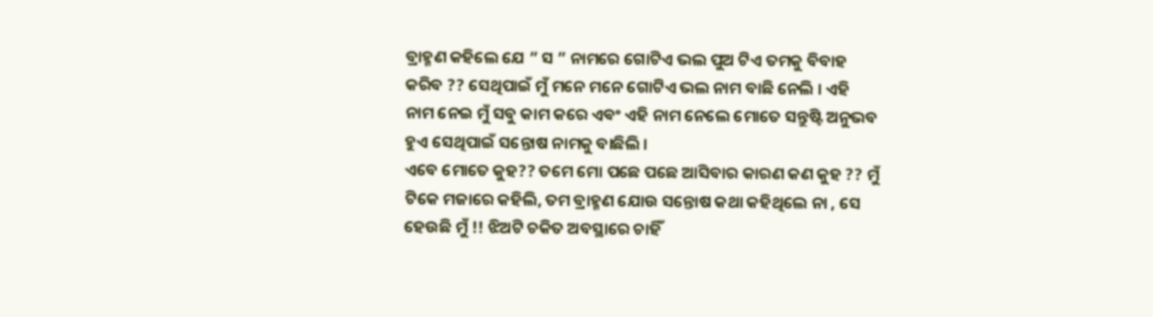ବ୍ରାହ୍ମଣ କହିଲେ ଯେ ” ସ ” ନାମରେ ଗୋଟିଏ ଭଲ ପୁଅ ଟିଏ ତମକୁ ବିବାହ କରିବ ?? ସେଥିପାଇଁ ମୁଁ ମନେ ମନେ ଗୋଟିଏ ଭଲ ନାମ ବାଛି ନେଲି । ଏହି ନାମ ନେଇ ମୁଁ ସବୁ କାମ କରେ ଏଵଂ ଏହି ନାମ ନେଲେ ମୋତେ ସନ୍ତୁଷ୍ଟି ଅନୁଭବ ହୁଏ ସେଥିପାଇଁ ସନ୍ତୋଷ ନାମକୁ ବାଛିଲି ।
ଏବେ ମୋତେ କୁହ?? ତମେ ମୋ ପଛେ ପଛେ ଆସିବାର କାରଣ କଣ କୁହ ?? ମୁଁ ଟିକେ ମଜାରେ କହିଲି, ତମ ବ୍ରାହ୍ମଣ ଯୋଉ ସନ୍ତୋଷ କଥା କହିଥିଲେ ନା , ସେ ହେଉଛି ମୁଁ !! ଝିଅଟି ଚକିତ ଅବସ୍ଥାରେ ଚାହିଁ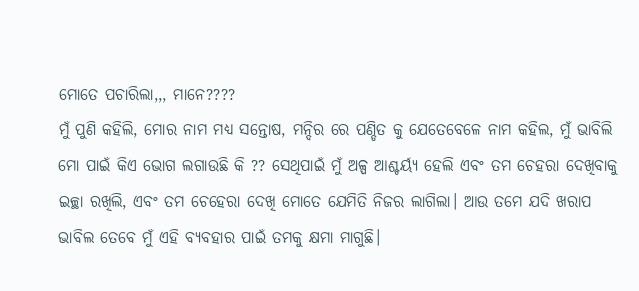ମୋତେ ପଚାରିଲା,,, ମାନେ????
ମୁଁ ପୁଣି କହିଲି, ମୋର ନାମ ମଧ୍ୟ ସନ୍ତୋଷ, ମନ୍ଦିର ରେ ପଣ୍ଡିତ କୁ ଯେତେବେଳେ ନାମ କହିଲ, ମୁଁ ଭାବିଲି ମୋ ପାଇଁ କିଏ ଭୋଗ ଲଗାଉଛି କି ?? ସେଥିପାଇଁ ମୁଁ ଅଳ୍ପ ଆଶ୍ଚର୍ୟ୍ଯ ହେଲି ଏବଂ ତମ ଚେହରା ଦେଖିବାକୁ ଇଚ୍ଛା ରଖିଲି, ଏବଂ ତମ ଚେହେରା ଦେଖି ମୋତେ ଯେମିତି ନିଜର ଲାଗିଲା। ଆଉ ତମେ ଯଦି ଖରାପ ଭାବିଲ ତେବେ ମୁଁ ଏହି ବ୍ୟବହାର ପାଇଁ ତମକୁ କ୍ଷମା ମାଗୁଛି।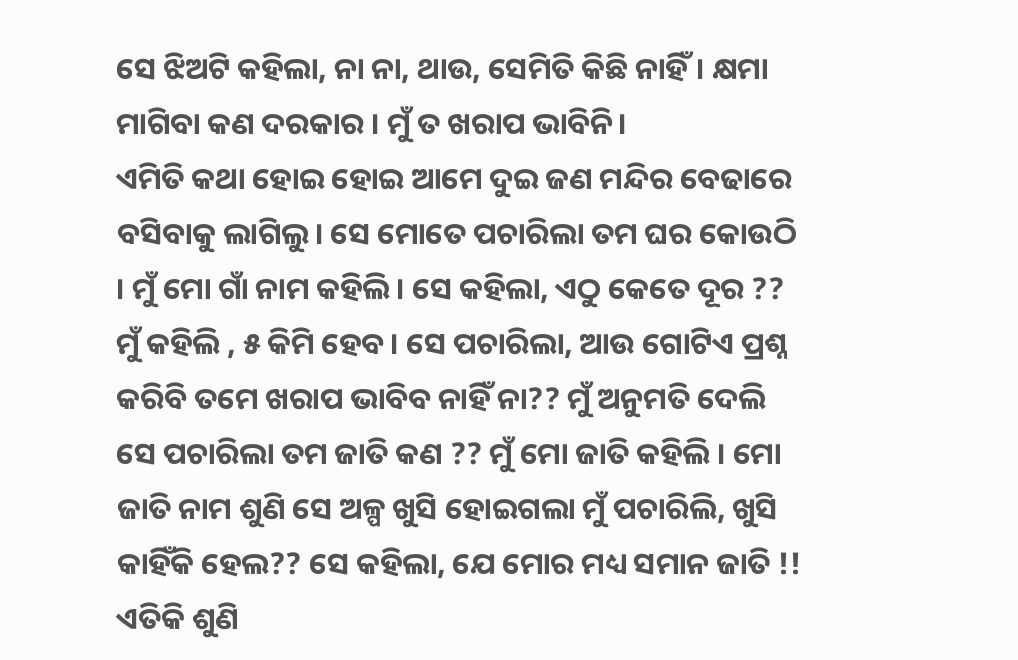ସେ ଝିଅଟି କହିଲା, ନା ନା, ଥାଉ, ସେମିତି କିଛି ନାହିଁ। କ୍ଷମା ମାଗିବା କଣ ଦରକାର । ମୁଁ ତ ଖରାପ ଭାବିନି।
ଏମିତି କଥା ହୋଇ ହୋଇ ଆମେ ଦୁଇ ଜଣ ମନ୍ଦିର ବେଢାରେ ବସିବାକୁ ଲାଗିଲୁ। ସେ ମୋତେ ପଚାରିଲା ତମ ଘର କୋଉଠି । ମୁଁ ମୋ ଗାଁ ନାମ କହିଲି। ସେ କହିଲା, ଏଠୁ କେତେ ଦୂର ?? ମୁଁ କହିଲି , ୫ କିମି ହେବ। ସେ ପଚାରିଲା, ଆଉ ଗୋଟିଏ ପ୍ରଶ୍ନ କରିବି ତମେ ଖରାପ ଭାବିବ ନାହିଁ ନା?? ମୁଁ ଅନୁମତି ଦେଲି ସେ ପଚାରିଲା ତମ ଜାତି କଣ ?? ମୁଁ ମୋ ଜାତି କହିଲି । ମୋ ଜାତି ନାମ ଶୁଣି ସେ ଅଳ୍ପ ଖୁସି ହୋଇଗଲା ମୁଁ ପଚାରିଲି, ଖୁସି କାହିଁକି ହେଲ?? ସେ କହିଲା, ଯେ ମୋର ମଧ୍ୟ ସମାନ ଜାତି !! ଏତିକି ଶୁଣି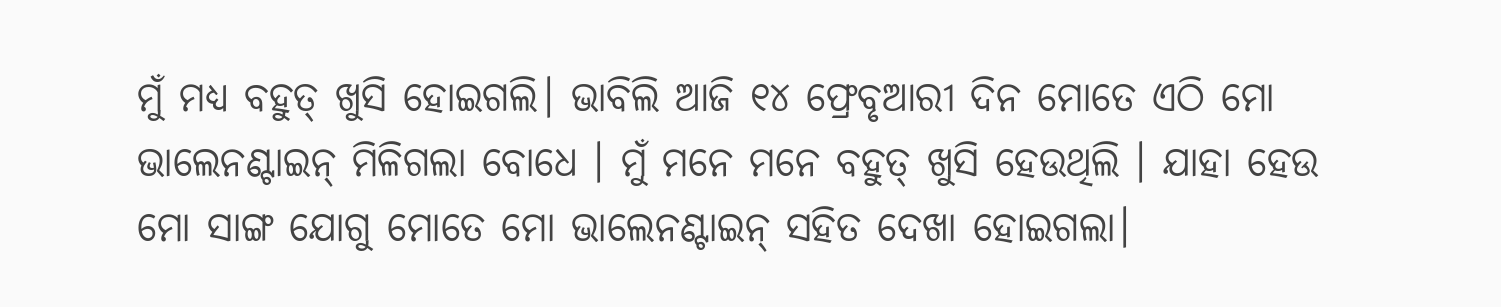ମୁଁ ମଧ୍ୟ ବହୁତ୍ ଖୁସି ହୋଇଗଲି। ଭାବିଲି ଆଜି ୧୪ ଫ୍ରେବୃଆରୀ ଦିନ ମୋତେ ଏଠି ମୋ ଭାଲେନଣ୍ଟାଇନ୍ ମିଳିଗଲା ବୋଧେ । ମୁଁ ମନେ ମନେ ବହୁତ୍ ଖୁସି ହେଉଥିଲି । ଯାହା ହେଉ ମୋ ସାଙ୍ଗ ଯୋଗୁ ମୋତେ ମୋ ଭାଲେନଣ୍ଟାଇନ୍ ସହିତ ଦେଖା ହୋଇଗଲା।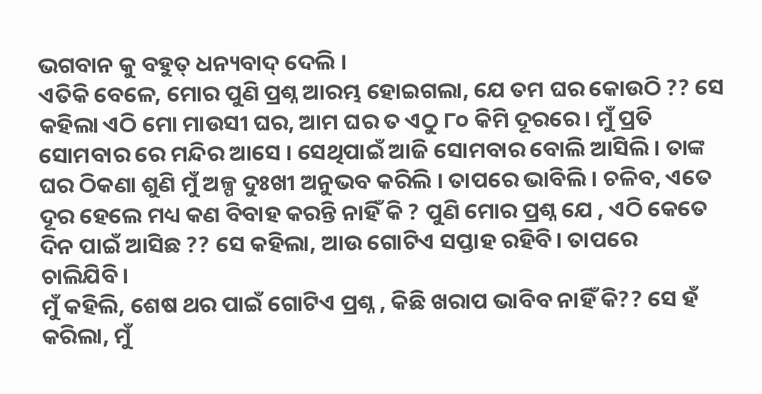ଭଗବାନ କୁ ବହୁତ୍ ଧନ୍ୟବାଦ୍ ଦେଲି ।
ଏତିକି ବେଳେ, ମୋର ପୁଣି ପ୍ରଶ୍ନ ଆରମ୍ଭ ହୋଇଗଲା, ଯେ ତମ ଘର କୋଉଠି ?? ସେ କହିଲା ଏଠି ମୋ ମାଉସୀ ଘର, ଆମ ଘର ତ ଏଠୁ ୮୦ କିମି ଦୂରରେ। ମୁଁ ପ୍ରତି ସୋମବାର ରେ ମନ୍ଦିର ଆସେ । ସେଥିପାଇଁ ଆଜି ସୋମବାର ବୋଲି ଆସିଲି । ତାଙ୍କ ଘର ଠିକଣା ଶୁଣି ମୁଁ ଅଳ୍ପ ଦୁଃଖୀ ଅନୁଭବ କରିଲି । ତାପରେ ଭାବିଲି । ଚଳିବ, ଏତେ ଦୂର ହେଲେ ମଧ୍ୟ କଣ ବିବାହ କରନ୍ତି ନାହିଁ କି ? ପୁଣି ମୋର ପ୍ରଶ୍ନ ଯେ , ଏଠି କେତେ ଦିନ ପାଇଁ ଆସିଛ ?? ସେ କହିଲା, ଆଉ ଗୋଟିଏ ସପ୍ତାହ ରହିବି। ତାପରେ ଚାଲିଯିବି।
ମୁଁ କହିଲି, ଶେଷ ଥର ପାଇଁ ଗୋଟିଏ ପ୍ରଶ୍ନ , କିଛି ଖରାପ ଭାବିବ ନାହିଁ କି?? ସେ ହଁ କରିଲା, ମୁଁ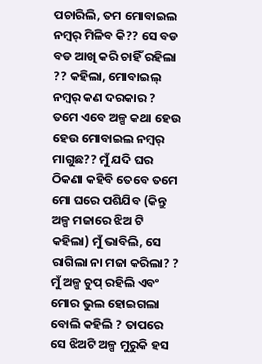ପଚାରିଲି, ତମ ମୋବାଇଲ ନମ୍ବର୍ ମିଳିବ କି?? ସେ ବଡ ବଡ ଆଖି କରି ଚାହିଁ ରହିଲା ?? କହିଲା, ମୋବାଇଲ୍ ନମ୍ବର୍ କଣ ଦରକାର ? ତମେ ଏବେ ଅଳ୍ପ କଥା ହେଉ ହେଉ ମୋବାଇଲ ନମ୍ବର୍ ମାଗୁଛ?? ମୁଁ ଯଦି ଘର ଠିକଣା କହିବି ତେବେ ତମେ ମୋ ଘରେ ପଶିଯିବ (କିନ୍ତୁ ଅଳ୍ପ ମଜାରେ ଝିଅ ଟି କହିଲା) ମୁଁ ଭାବିଲି, ସେ ରାଗିଲା ନା ମଜା କରିଲା? ? ମୁଁ ଅଳ୍ପ ଚୁପ୍ ରହିଲି ଏବଂ ମୋର ଭୁଲ ହୋଇଗଲା ବୋଲି କହିଲି ? ତାପରେ ସେ ଝିଅଟି ଅଳ୍ପ ମୁରୁକି ହସ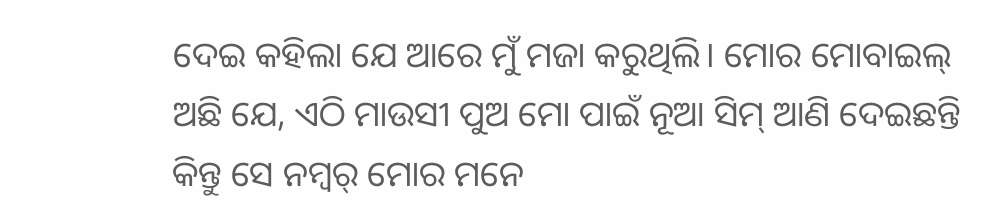ଦେଇ କହିଲା ଯେ ଆରେ ମୁଁ ମଜା କରୁଥିଲି। ମୋର ମୋବାଇଲ୍ ଅଛି ଯେ, ଏଠି ମାଉସୀ ପୁଅ ମୋ ପାଇଁ ନୂଆ ସିମ୍ ଆଣି ଦେଇଛନ୍ତି କିନ୍ତୁ ସେ ନମ୍ବର୍ ମୋର ମନେ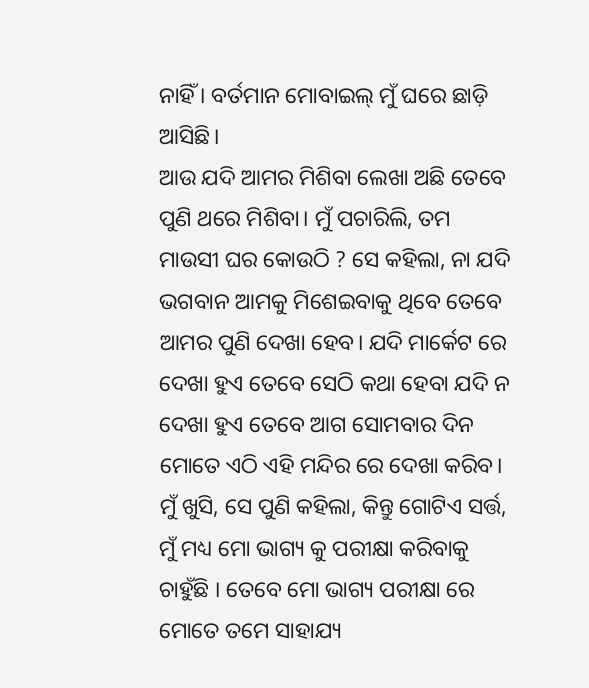ନାହିଁ । ବର୍ତମାନ ମୋବାଇଲ୍ ମୁଁ ଘରେ ଛାଡ଼ି ଆସିଛି।
ଆଉ ଯଦି ଆମର ମିଶିବା ଲେଖା ଅଛି ତେବେ ପୁଣି ଥରେ ମିଶିବା। ମୁଁ ପଚାରିଲି, ତମ ମାଉସୀ ଘର କୋଉଠି ? ସେ କହିଲା, ନା ଯଦି ଭଗବାନ ଆମକୁ ମିଶେଇବାକୁ ଥିବେ ତେବେ ଆମର ପୁଣି ଦେଖା ହେବ। ଯଦି ମାର୍କେଟ ରେ ଦେଖା ହୁଏ ତେବେ ସେଠି କଥା ହେବା ଯଦି ନ ଦେଖା ହୁଏ ତେବେ ଆଗ ସୋମବାର ଦିନ ମୋତେ ଏଠି ଏହି ମନ୍ଦିର ରେ ଦେଖା କରିବ। ମୁଁ ଖୁସି, ସେ ପୁଣି କହିଲା, କିନ୍ତୁ ଗୋଟିଏ ସର୍ତ୍ତ, ମୁଁ ମଧ୍ୟ ମୋ ଭାଗ୍ୟ କୁ ପରୀକ୍ଷା କରିବାକୁ ଚାହୁଁଛି । ତେବେ ମୋ ଭାଗ୍ୟ ପରୀକ୍ଷା ରେ ମୋତେ ତମେ ସାହାଯ୍ୟ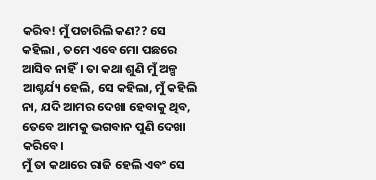କରିବ! ମୁଁ ପଚାରିଲି କଣ?? ସେ କହିଲା , ତମେ ଏବେ ମୋ ପଛରେ ଆସିବ ନାହିଁ। ତା କଥା ଶୁଣି ମୁଁ ଅଳ୍ପ ଆଶ୍ଚର୍ଯ୍ୟ ହେଲି, ସେ କହିଲା, ମୁଁ କହିଲି ନା, ଯଦି ଆମର ଦେଖା ହେବାକୁ ଥିବ, ତେବେ ଆମକୁ ଭଗବାନ ପୁଣି ଦେଖା କରିବେ।
ମୁଁ ତା କଥାରେ ରାଜି ହେଲି ଏବଂ ସେ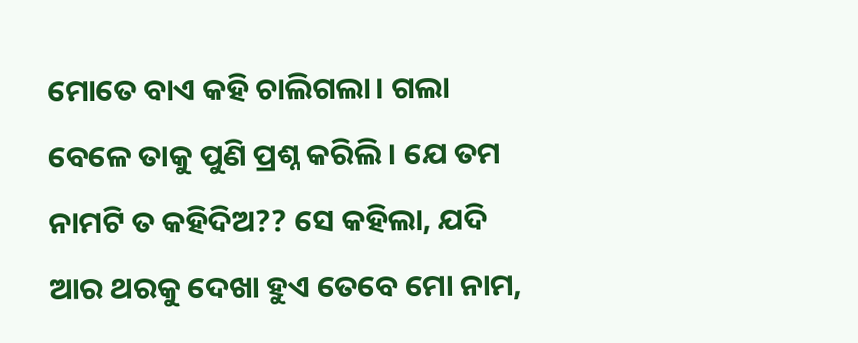ମୋତେ ବାଏ କହି ଚାଲିଗଲା। ଗଲା ବେଳେ ତାକୁ ପୁଣି ପ୍ରଶ୍ନ କରିଲି । ଯେ ତମ ନାମଟି ତ କହିଦିଅ?? ସେ କହିଲା, ଯଦି ଆର ଥରକୁ ଦେଖା ହୁଏ ତେବେ ମୋ ନାମ,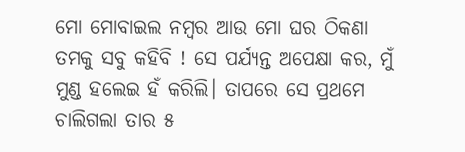ମୋ ମୋବାଇଲ ନମ୍ବର ଆଉ ମୋ ଘର ଠିକଣା ତମକୁ ସବୁ କହିବି ! ସେ ପର୍ଯ୍ୟନ୍ତ ଅପେକ୍ଷା କର, ମୁଁ ମୁଣ୍ଡ ହଲେଇ ହଁ କରିଲି। ତାପରେ ସେ ପ୍ରଥମେ ଚାଲିଗଲା ତାର ୫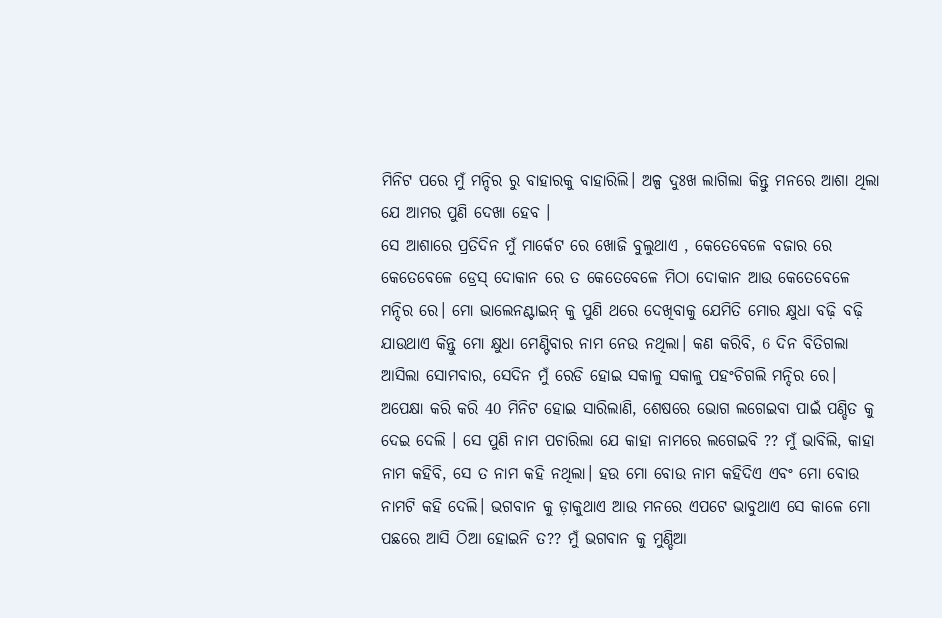ମିନିଟ ପରେ ମୁଁ ମନ୍ଦିର ରୁ ବାହାରକୁ ବାହାରିଲି। ଅଳ୍ପ ଦୁଃଖ ଲାଗିଲା କିନ୍ତୁ ମନରେ ଆଶା ଥିଲା ଯେ ଆମର ପୁଣି ଦେଖା ହେବ ।
ସେ ଆଶାରେ ପ୍ରତିଦିନ ମୁଁ ମାର୍କେଟ ରେ ଖୋଜି ବୁଲୁଥାଏ , କେତେବେଳେ ବଜାର ରେ କେତେବେଳେ ଡ୍ରେସ୍ ଦୋକାନ ରେ ତ କେତେବେଳେ ମିଠା ଦୋକାନ ଆଉ କେତେବେଳେ ମନ୍ଦିର ରେ। ମୋ ଭାଲେନଣ୍ଟାଇନ୍ କୁ ପୁଣି ଥରେ ଦେଖିବାକୁ ଯେମିତି ମୋର କ୍ଷୁଧା ବଢ଼ି ବଢ଼ି ଯାଉଥାଏ କିନ୍ତୁ ମୋ କ୍ଷୁଧା ମେଣ୍ଟିବାର ନାମ ନେଉ ନଥିଲା। କଣ କରିବି, 6 ଦିନ ବିତିଗଲା ଆସିଲା ସୋମବାର, ସେଦିନ ମୁଁ ରେଡି ହୋଇ ସକାଳୁ ସକାଳୁ ପହଂଚିଗଲି ମନ୍ଦିର ରେ।
ଅପେକ୍ଷା କରି କରି 40 ମିନିଟ ହୋଇ ସାରିଲାଣି, ଶେଷରେ ଭୋଗ ଲଗେଇବା ପାଇଁ ପଣ୍ଡିତ କୁ ଦେଇ ଦେଲି । ସେ ପୁଣି ନାମ ପଚାରିଲା ଯେ କାହା ନାମରେ ଲଗେଇବି ?? ମୁଁ ଭାବିଲି, କାହା ନାମ କହିବି, ସେ ତ ନାମ କହି ନଥିଲା। ହଉ ମୋ ବୋଉ ନାମ କହିଦିଏ ଏବଂ ମୋ ବୋଉ ନାମଟି କହି ଦେଲି। ଭଗବାନ କୁ ଡ଼ାକୁଥାଏ ଆଉ ମନରେ ଏପଟେ ଭାବୁଥାଏ ସେ କାଳେ ମୋ ପଛରେ ଆସି ଠିଆ ହୋଇନି ତ?? ମୁଁ ଭଗବାନ କୁ ମୁଣ୍ଡିଆ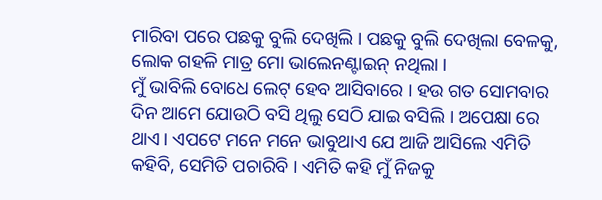ମାରିବା ପରେ ପଛକୁ ବୁଲି ଦେଖିଲି । ପଛକୁ ବୁଲି ଦେଖିଲା ବେଳକୁ, ଲୋକ ଗହଳି ମାତ୍ର ମୋ ଭାଲେନଣ୍ଟାଇନ୍ ନଥିଲା ।
ମୁଁ ଭାବିଲି ବୋଧେ ଲେଟ୍ ହେବ ଆସିବାରେ । ହଉ ଗତ ସୋମବାର ଦିନ ଆମେ ଯୋଉଠି ବସି ଥିଲୁ ସେଠି ଯାଇ ବସିଲି । ଅପେକ୍ଷା ରେ ଥାଏ। ଏପଟେ ମନେ ମନେ ଭାବୁଥାଏ ଯେ ଆଜି ଆସିଲେ ଏମିତି କହିବି, ସେମିତି ପଚାରିବି । ଏମିତି କହି ମୁଁ ନିଜକୁ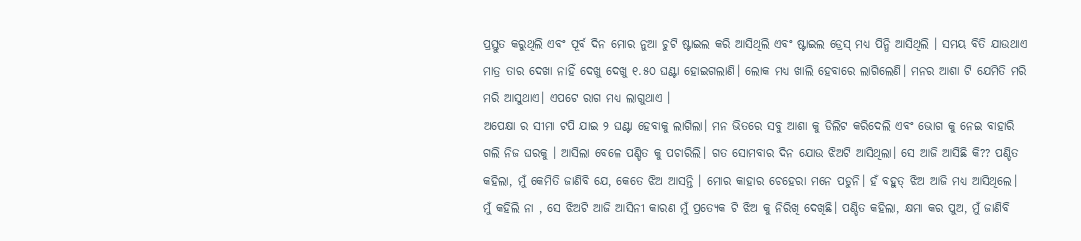ପ୍ରସ୍ତୁତ କରୁଥିଲି ଏବଂ ପୂର୍ବ ଦିନ ମୋର ନୁଆ ଚୁଟି ଷ୍ଟାଇଲ କରି ଆସିଥିଲି ଏବଂ ଷ୍ଟାଇଲ ଡ୍ରେସ୍ ମଧ୍ୟ ପିନ୍ଧି ଆସିଥିଲି । ସମୟ ବିତି ଯାଉଥାଏ ମାତ୍ର ତାର ଦେଖା ନାହିଁ ଦେଖୁ ଦେଖୁ ୧.୫୦ ଘଣ୍ଟା ହୋଇଗଲାଣି। ଲୋକ ମଧ୍ୟ ଖାଲି ହେବାରେ ଲାଗିଲେଣି। ମନର ଆଶା ଟି ଯେମିତି ମରି ମରି ଆସୁଥାଏ। ଏପଟେ ରାଗ ମଧ୍ୟ ଲାଗୁଥାଏ ।
ଅପେକ୍ଷା ର ସୀମା ଟପି ଯାଇ ୨ ଘଣ୍ଟା ହେବାକୁ ଲାଗିଲା। ମନ ଭିତରେ ସବୁ ଆଶା କୁ ଡିଲିଟ କରିଦେଲି ଏବଂ ଭୋଗ କୁ ନେଇ ବାହାରି ଗଲି ନିଜ ଘରକୁ । ଆସିଲା ବେଳେ ପଣ୍ଡିତ କୁ ପଚାରିଲି। ଗତ ସୋମବାର ଦିନ ଯୋଉ ଝିଅଟି ଆସିଥିଲା। ସେ ଆଜି ଆସିଛି କି?? ପଣ୍ଡିତ କହିଲା, ମୁଁ କେମିତି ଜାଣିବି ଯେ, କେତେ ଝିଅ ଆସନ୍ତି । ମୋର କାହାର ଚେହେରା ମନେ ପଡୁନି। ହଁ ବହୁତ୍ ଝିଅ ଆଜି ମଧ୍ୟ ଆସିଥିଲେ। ମୁଁ କହିଲି ନା , ସେ ଝିଅଟି ଆଜି ଆସିନୀ କାରଣ ମୁଁ ପ୍ରତ୍ୟେକ ଟି ଝିଅ କୁ ନିରିଖି ଦେଖିଛି। ପଣ୍ଡିତ କହିଲା, କ୍ଷମା କର ପୁଅ, ମୁଁ ଜାଣିବି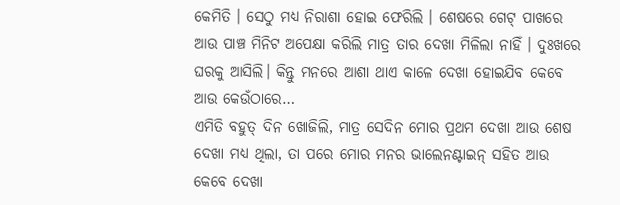କେମିତି । ସେଠୁ ମଧ୍ୟ ନିରାଶା ହୋଇ ଫେରିଲି । ଶେଷରେ ଗେଟ୍ ପାଖରେ ଆଉ ପାଞ୍ଚ ମିନିଟ ଅପେକ୍ଷା କରିଲି ମାତ୍ର ତାର ଦେଖା ମିଳିଲା ନାହିଁ । ଦୁଃଖରେ ଘରକୁ ଆସିଲି। କିନ୍ତୁ ମନରେ ଆଶା ଥାଏ କାଳେ ଦେଖା ହୋଇଯିବ କେବେ ଆଉ କେଉଁଠାରେ…
ଏମିତି ବହୁତ୍ ଦିନ ଖୋଜିଲି, ମାତ୍ର ସେଦିନ ମୋର ପ୍ରଥମ ଦେଖା ଆଉ ଶେଷ ଦେଖା ମଧ୍ୟ ଥିଲା, ତା ପରେ ମୋର ମନର ଭାଲେନଣ୍ଟାଇନ୍ ସହିତ ଆଉ କେବେ ଦେଖା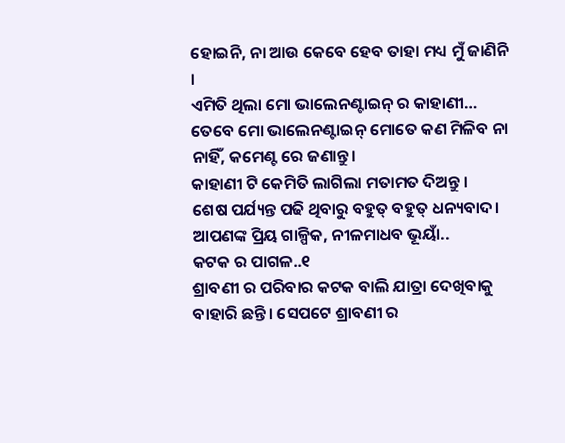ହୋଇନି, ନା ଆଉ କେବେ ହେବ ତାହା ମଧ୍ୟ ମୁଁ ଜାଣିନି ।
ଏମିତି ଥିଲା ମୋ ଭାଲେନଣ୍ଟାଇନ୍ ର କାହାଣୀ…
ତେବେ ମୋ ଭାଲେନଣ୍ଟାଇନ୍ ମୋତେ କଣ ମିଳିବ ନା ନାହିଁ, କମେଣ୍ଟ ରେ ଜଣାନ୍ତୁ।
କାହାଣୀ ଟି କେମିତି ଲାଗିଲା ମତାମତ ଦିଅନ୍ତୁ ।
ଶେଷ ପର୍ଯ୍ୟନ୍ତ ପଢି ଥିବାରୁ ବହୁତ୍ ବହୁତ୍ ଧନ୍ୟବାଦ।
ଆପଣଙ୍କ ପ୍ରିୟ ଗାଳ୍ପିକ, ନୀଳମାଧବ ଭୂୟାଁ..
କଟକ ର ପାଗଳ..୧
ଶ୍ରାବଣୀ ର ପରିବାର କଟକ ବାଲି ଯାତ୍ରା ଦେଖିବାକୁ ବାହାରି ଛନ୍ତି। ସେପଟେ ଶ୍ରାବଣୀ ର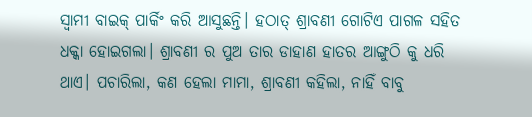ସ୍ବାମୀ ବାଇକ୍ ପାର୍କିଂ କରି ଆସୁଛନ୍ତି। ହଠାତ୍ ଶ୍ରାବଣୀ ଗୋଟିଏ ପାଗଳ ସହିତ ଧକ୍କା ହୋଇଗଲା। ଶ୍ରାବଣୀ ର ପୁଅ ତାର ଡାହାଣ ହାତର ଆଙ୍ଗୁଠି କୁ ଧରି ଥାଏ। ପଚାରିଲା, କଣ ହେଲା ମାମା, ଶ୍ରାବଣୀ କହିଲା, ନାହିଁ ବାବୁ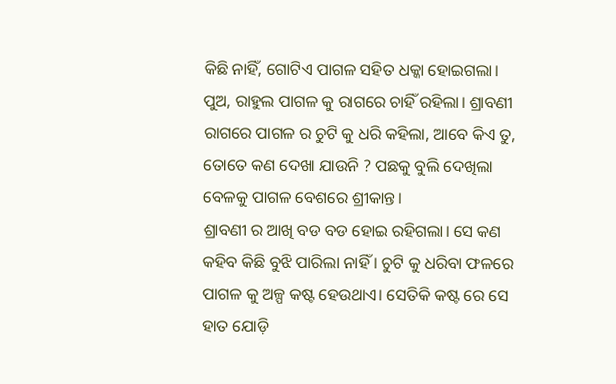କିଛି ନାହିଁ, ଗୋଟିଏ ପାଗଳ ସହିତ ଧକ୍କା ହୋଇଗଲା। ପୁଅ, ରାହୁଲ ପାଗଳ କୁ ରାଗରେ ଚାହିଁ ରହିଲା। ଶ୍ରାବଣୀ ରାଗରେ ପାଗଳ ର ଚୁଟି କୁ ଧରି କହିଲା, ଆବେ କିଏ ତୁ, ତୋତେ କଣ ଦେଖା ଯାଉନି ? ପଛକୁ ବୁଲି ଦେଖିଲା ବେଳକୁ ପାଗଳ ବେଶରେ ଶ୍ରୀକାନ୍ତ।
ଶ୍ରାବଣୀ ର ଆଖି ବଡ ବଡ ହୋଇ ରହିଗଲା। ସେ କଣ କହିବ କିଛି ବୁଝି ପାରିଲା ନାହିଁ । ଚୁଟି କୁ ଧରିବା ଫଳରେ ପାଗଳ କୁ ଅଳ୍ପ କଷ୍ଟ ହେଉଥାଏ। ସେତିକି କଷ୍ଟ ରେ ସେ ହାତ ଯୋଡ଼ି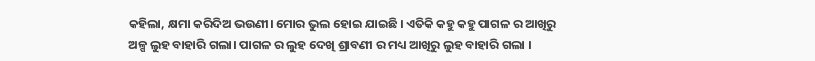କହିଲା, କ୍ଷମା କରିଦିଅ ଭଉଣୀ। ମୋର ଭୁଲ ହୋଇ ଯାଇଛି । ଏତିକି କହୁ କହୁ ପାଗଳ ର ଆଖିରୁ ଅଳ୍ପ ଲୁହ ବାହାରି ଗଲା। ପାଗଳ ର ଲୁହ ଦେଖି ଶ୍ରାବଣୀ ର ମଧ୍ୟ ଆଖିରୁ ଲୁହ ବାହାରି ଗଲା ।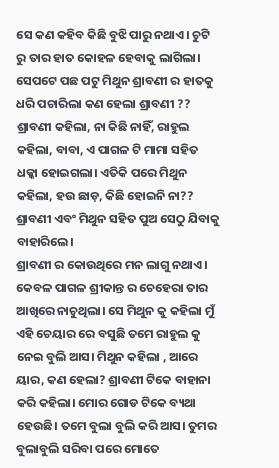ସେ କଣ କହିବ କିଛି ବୁଝି ପାରୁ ନଥାଏ। ଚୁଟି ରୁ ତାର ହାତ କୋହଳ ହେବାକୁ ଲାଗିଲା। ସେପଟେ ପଛ ପଟୁ ମିଥୁନ ଶ୍ରାବଣୀ ର ହାତକୁ ଧରି ପଚାରିଲା କଣ ହେଲା ଶ୍ରାବଣୀ ?? ଶ୍ରାବଣୀ କହିଲା, ନା କିଛି ନାହିଁ, ରାହୁଲ କହିଲା, ବାବା, ଏ ପାଗଳ ଟି ମାମା ସହିତ ଧକ୍କା ହୋଇଗଲା। ଏତିକି ପରେ ମିଥୁନ କହିଲା, ହଉ ଛାଡ଼, କିଛି ହୋଇନି ନା?? ଶ୍ରାବଣୀ ଏବଂ ମିଥୁନ ସହିତ ପୁଅ ସେଠୁ ଯିବାକୁ ବାହାରିଲେ।
ଶ୍ରାବଣୀ ର କୋଉଥିରେ ମନ ଲାଗୁ ନଥାଏ। କେବଳ ପାଗଳ ଶ୍ରୀକାନ୍ତ ର ଚେହେରା ତାର ଆଖିରେ ନାଚୁଥିଲା। ସେ ମିଥୁନ କୁ କହିଲା ମୁଁ ଏହି ଚେୟାର ରେ ବସୁଛି ତମେ ରାହୁଲ କୁ ନେଇ ବୁଲି ଆସ। ମିଥୁନ କହିଲା , ଆରେ ୟାର, କଣ ହେଲା? ଶ୍ରାବଣୀ ଟିକେ ବାହାନା କରି କହିଲା। ମୋର ଗୋଡ ଟିକେ ବ୍ୟଥା ହେଉଛି। ତମେ ବୁଲା ବୁଲି କରି ଆସ। ତୁମର ବୁଲାବୁଲି ସରିବା ପରେ ମୋତେ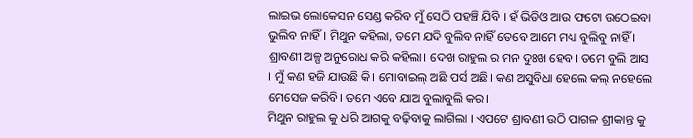ଲାଇଭ ଲୋକେସନ ସେଣ୍ଡ କରିବ ମୁଁ ସେଠି ପହଞ୍ଚି ଯିବି । ହଁ ଭିଡିଓ ଆଉ ଫଟୋ ଉଠେଇବା ଭୁଲିବ ନାହିଁ। ମିଥୁନ କହିଲା, ତମେ ଯଦି ବୁଲିବ ନାହିଁ ତେବେ ଆମେ ମଧ୍ୟ ବୁଲିବୁ ନାହିଁ । ଶ୍ରାବଣୀ ଅଳ୍ପ ଅନୁରୋଧ କରି କହିଲା। ଦେଖ ରାହୁଲ ର ମନ ଦୁଃଖ ହେବ। ତମେ ବୁଲି ଆସ । ମୁଁ କଣ ହଜି ଯାଉଛି କି। ମୋବାଇଲ୍ ଅଛି ପର୍ସ ଅଛି। କଣ ଅସୁବିଧା ହେଲେ କଲ୍ ନହେଲେ ମେସେଜ କରିବି। ତମେ ଏବେ ଯାଅ ବୁଲାବୁଲି କର।
ମିଥୁନ ରାହୁଲ କୁ ଧରି ଆଗକୁ ବଢ଼ିବାକୁ ଲାଗିଲା । ଏପଟେ ଶ୍ରାବଣୀ ଉଠି ପାଗଳ ଶ୍ରୀକାନ୍ତ କୁ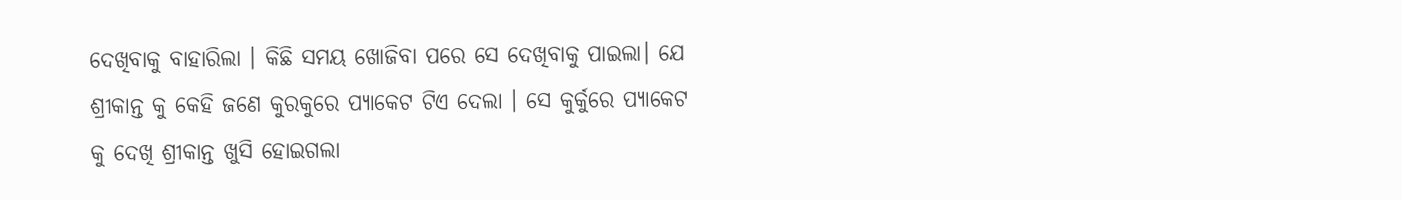ଦେଖିବାକୁ ବାହାରିଲା । କିଛି ସମୟ ଖୋଜିବା ପରେ ସେ ଦେଖିବାକୁ ପାଇଲା। ଯେ ଶ୍ରୀକାନ୍ତ କୁ କେହି ଜଣେ କୁରକୁରେ ପ୍ୟାକେଟ ଟିଏ ଦେଲା । ସେ କୁର୍କୁରେ ପ୍ୟାକେଟ କୁ ଦେଖି ଶ୍ରୀକାନ୍ତ ଖୁସି ହୋଇଗଲା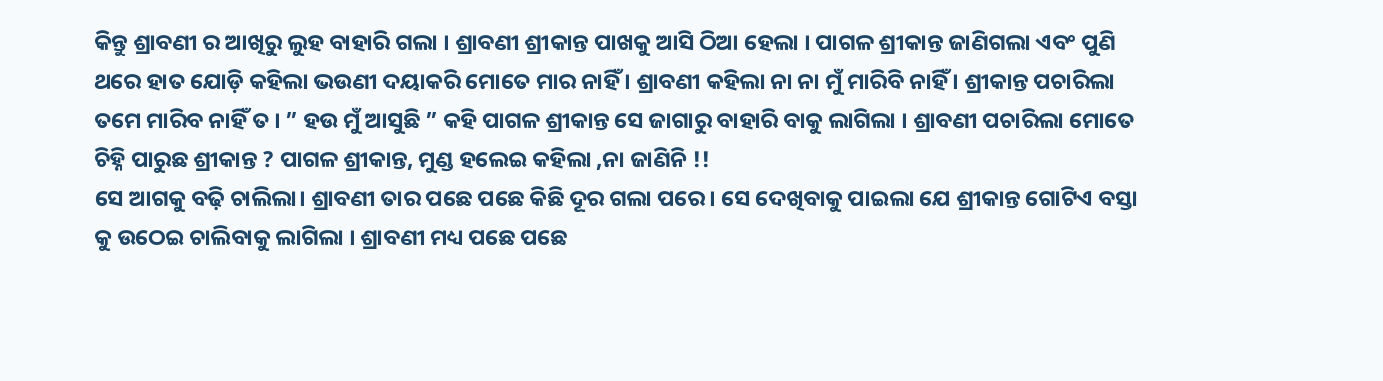କିନ୍ତୁ ଶ୍ରାବଣୀ ର ଆଖିରୁ ଲୁହ ବାହାରି ଗଲା । ଶ୍ରାବଣୀ ଶ୍ରୀକାନ୍ତ ପାଖକୁ ଆସି ଠିଆ ହେଲା । ପାଗଳ ଶ୍ରୀକାନ୍ତ ଜାଣିଗଲା ଏବଂ ପୁଣି ଥରେ ହାତ ଯୋଡ଼ି କହିଲା ଭଉଣୀ ଦୟାକରି ମୋତେ ମାର ନାହିଁ । ଶ୍ରାବଣୀ କହିଲା ନା ନା ମୁଁ ମାରିବି ନାହିଁ । ଶ୍ରୀକାନ୍ତ ପଚାରିଲା ତମେ ମାରିବ ନାହିଁ ତ । ” ହଉ ମୁଁ ଆସୁଛି ” କହି ପାଗଳ ଶ୍ରୀକାନ୍ତ ସେ ଜାଗାରୁ ବାହାରି ବାକୁ ଲାଗିଲା । ଶ୍ରାବଣୀ ପଚାରିଲା ମୋତେ ଚିହ୍ନି ପାରୁଛ ଶ୍ରୀକାନ୍ତ ? ପାଗଳ ଶ୍ରୀକାନ୍ତ, ମୁଣ୍ଡ ହଲେଇ କହିଲା ,ନା ଜାଣିନି !!
ସେ ଆଗକୁ ବଢ଼ି ଚାଲିଲା। ଶ୍ରାବଣୀ ତାର ପଛେ ପଛେ କିଛି ଦୂର ଗଲା ପରେ। ସେ ଦେଖିବାକୁ ପାଇଲା ଯେ ଶ୍ରୀକାନ୍ତ ଗୋଟିଏ ବସ୍ତା କୁ ଉଠେଇ ଚାଲିବାକୁ ଲାଗିଲା । ଶ୍ରାବଣୀ ମଧ୍ୟ ପଛେ ପଛେ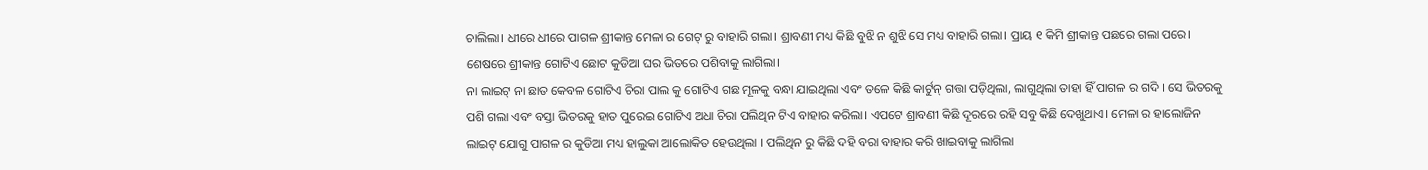ଚାଲିଲା। ଧୀରେ ଧୀରେ ପାଗଳ ଶ୍ରୀକାନ୍ତ ମେଳା ର ଗେଟ୍ ରୁ ବାହାରି ଗଲା। ଶ୍ରାବଣୀ ମଧ୍ୟ କିଛି ବୁଝି ନ ଶୁଝି ସେ ମଧ୍ୟ ବାହାରି ଗଲା। ପ୍ରାୟ ୧ କିମି ଶ୍ରୀକାନ୍ତ ପଛରେ ଗଲା ପରେ। ଶେଷରେ ଶ୍ରୀକାନ୍ତ ଗୋଟିଏ ଛୋଟ କୁଡିଆ ଘର ଭିତରେ ପଶିବାକୁ ଲାଗିଲା।
ନା ଲାଇଟ୍ ନା ଛାତ କେବଳ ଗୋଟିଏ ଚିରା ପାଲ କୁ ଗୋଟିଏ ଗଛ ମୂଳକୁ ବନ୍ଧା ଯାଇଥିଲା ଏବଂ ତଳେ କିଛି କାର୍ଟୁନ୍ ଗତ୍ତା ପଡ଼ିଥିଲା, ଲାଗୁଥିଲା ତାହା ହିଁ ପାଗଳ ର ଗଦି । ସେ ଭିତରକୁ ପଶି ଗଲା ଏବଂ ବସ୍ତା ଭିତରକୁ ହାତ ପୁରେଇ ଗୋଟିଏ ଅଧା ଚିରା ପଲିଥିନ ଟିଏ ବାହାର କରିଲା। ଏପଟେ ଶ୍ରାବଣୀ କିଛି ଦୂରରେ ରହି ସବୁ କିଛି ଦେଖୁଥାଏ। ମେଳା ର ହାଲୋଜିନ ଲାଇଟ୍ ଯୋଗୁ ପାଗଳ ର କୁଡିଆ ମଧ୍ୟ ହାଲୁକା ଆଲୋକିତ ହେଉଥିଲା । ପଲିଥିନ ରୁ କିଛି ଦହି ବରା ବାହାର କରି ଖାଇବାକୁ ଲାଗିଲା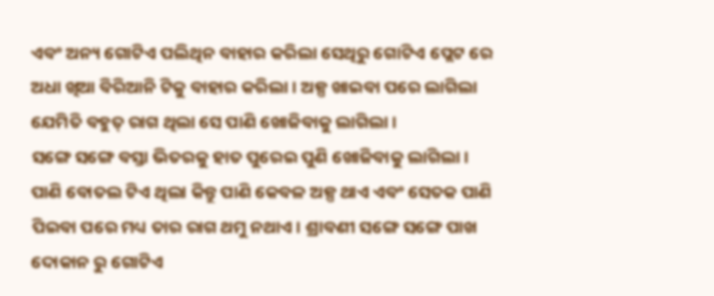ଏବଂ ଅନ୍ୟ ଗୋଟିଏ ପଲିଥିନ ବାହାର କରିଲା ସେଥିରୁ ଗୋଟିଏ ପ୍ଲେଟ ରେ ଅଧା ଖିଆ ବିରିଆନି ଟିକୁ ବାହାର କରିଲା। ଅଳ୍ପ ଖାଇବା ପରେ ଲାଗିଲା ଯେମିତି ବହୁତ୍ ରାଗ ଥିଲା ସେ ପାଣି ଖୋଜିବାକୁ ଲାଗିଲା ।
ସଙ୍ଗେ ସଙ୍ଗେ ବସ୍ତା ଭିତରକୁ ହାତ ପୁରେଇ ପୁଣି ଖୋଜିବାକୁ ଲାଗିଲା। ପାଣି ବୋତଲ ଟିଏ ଥିଲା କିନ୍ତୁ ପାଣି କେବଳ ଅଳ୍ପ ଥାଏ ଏବଂ ସେତକ ପାଣି ପିଇବା ପରେ ମଧ୍ୟ ତାର ରାଗ ଥମୁ ନଥାଏ। ଶ୍ରାବଣୀ ସଙ୍ଗେ ସଙ୍ଗେ ପାଖ ଦୋକାନ ରୁ ଗୋଟିଏ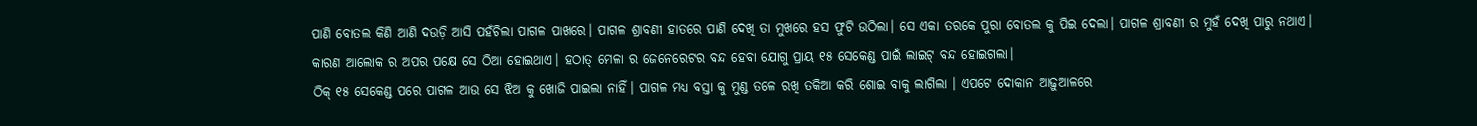ପାଣି ବୋତଲ କିଣି ଆଣି ଦଉଡ଼ି ଆସି ପହଁଚିଲା ପାଗଳ ପାଖରେ। ପାଗଳ ଶ୍ରାବଣୀ ହାତରେ ପାଣି ଦେଖି ତା ମୁଖରେ ହସ ଫୁଟି ଉଠିଲା। ସେ ଏକା ତରକେ ପୁରା ବୋତଲ କୁ ପିଇ ଦେଲା। ପାଗଳ ଶ୍ରାବଣୀ ର ମୁହଁ ଦେଖି ପାରୁ ନଥାଏ। କାରଣ ଆଲୋକ ର ଅପର ପକ୍ଷେ ସେ ଠିଆ ହୋଇଥାଏ। ହଠାତ୍ ମେଳା ର ଜେନେରେଟର ବନ୍ଦ ହେବା ଯୋଗୁ ପ୍ରାୟ ୧୫ ସେକେଣ୍ଡ ପାଇଁ ଲାଇଟ୍ ବନ୍ଦ ହୋଇଗଲା।
ଠିକ୍ ୧୫ ସେକେଣ୍ଡ ପରେ ପାଗଳ ଆଉ ସେ ଝିଅ କୁ ଖୋଜି ପାଇଲା ନାହିଁ। ପାଗଳ ମଧ୍ୟ ବସ୍ତା କୁ ମୁଣ୍ଡ ତଳେ ରଖି ତକିଆ କରି ଶୋଇ ବାକୁ ଲାଗିଲା । ଏପଟେ ଦୋକାନ ଆଢ଼ୁଆଳରେ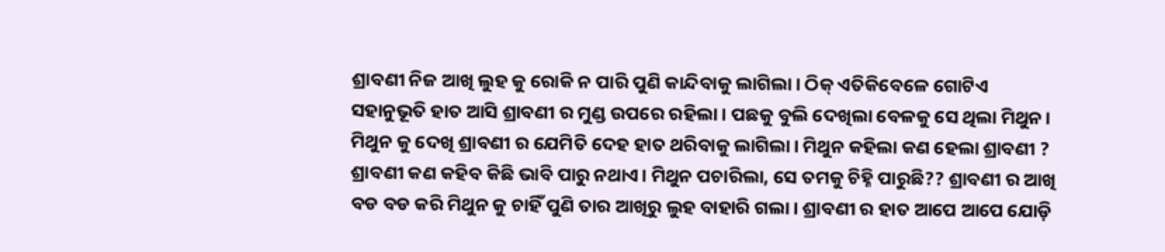ଶ୍ରାବଣୀ ନିଜ ଆଖି ଲୁହ କୁ ରୋକି ନ ପାରି ପୁଣି କାନ୍ଦିବାକୁ ଲାଗିଲା। ଠିକ୍ ଏତିକିବେଳେ ଗୋଟିଏ ସହାନୁଭୂତି ହାତ ଆସି ଶ୍ରାବଣୀ ର ମୁଣ୍ଡ ଉପରେ ରହିଲା । ପଛକୁ ବୁଲି ଦେଖିଲା ବେଳକୁ ସେ ଥିଲା ମିଥୁନ।
ମିଥୁନ କୁ ଦେଖି ଶ୍ରାବଣୀ ର ଯେମିତି ଦେହ ହାତ ଥରିବାକୁ ଲାଗିଲା। ମିଥୁନ କହିଲା କଣ ହେଲା ଶ୍ରାବଣୀ ? ଶ୍ରାବଣୀ କଣ କହିବ କିଛି ଭାବି ପାରୁ ନଥାଏ। ମିଥୁନ ପଚାରିଲା, ସେ ତମକୁ ଚିହ୍ନି ପାରୁଛି?? ଶ୍ରାବଣୀ ର ଆଖି ବଡ ବଡ କରି ମିଥୁନ କୁ ଚାହିଁ ପୁଣି ତାର ଆଖିରୁ ଲୁହ ବାହାରି ଗଲା। ଶ୍ରାବଣୀ ର ହାତ ଆପେ ଆପେ ଯୋଡ଼ି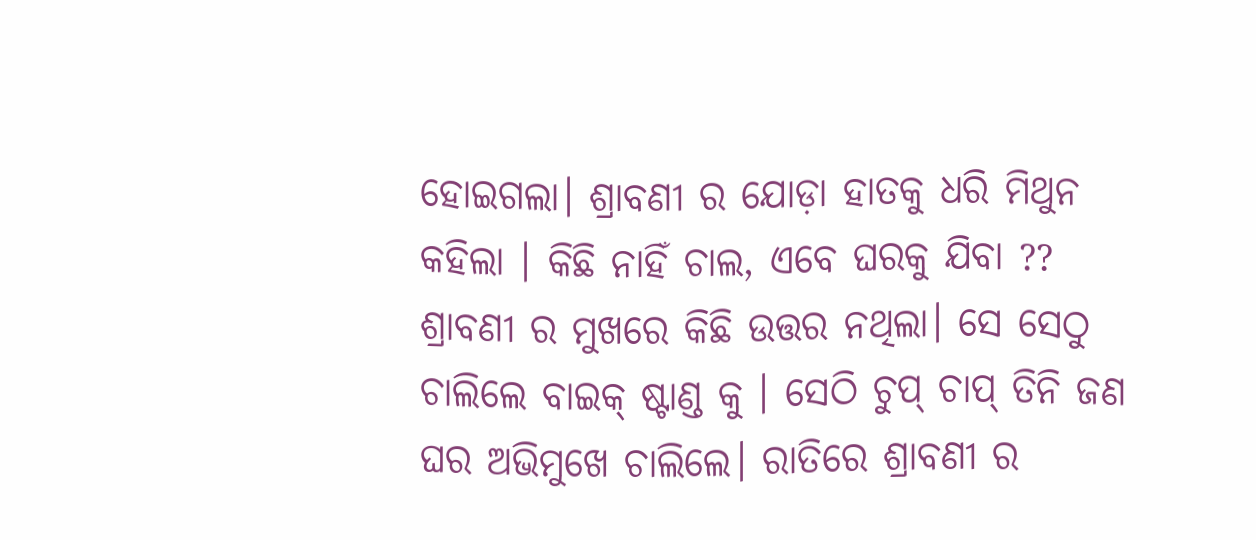ହୋଇଗଲା। ଶ୍ରାବଣୀ ର ଯୋଡ଼ା ହାତକୁ ଧରି ମିଥୁନ କହିଲା । କିଛି ନାହିଁ ଚାଲ, ଏବେ ଘରକୁ ଯିବା ?? ଶ୍ରାବଣୀ ର ମୁଖରେ କିଛି ଉତ୍ତର ନଥିଲା। ସେ ସେଠୁ ଚାଲିଲେ ବାଇକ୍ ଷ୍ଟାଣ୍ଡ କୁ । ସେଠି ଚୁପ୍ ଚାପ୍ ତିନି ଜଣ ଘର ଅଭିମୁଖେ ଚାଲିଲେ। ରାତିରେ ଶ୍ରାବଣୀ ର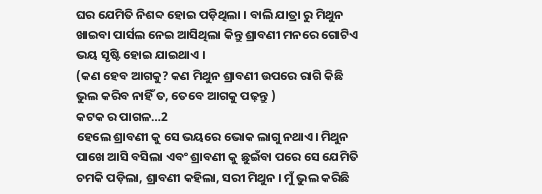ଘର ଯେମିତି ନିଶବ୍ଦ ହୋଇ ପଡ଼ିଥିଲା । ବାଲି ଯାତ୍ରା ରୁ ମିଥୁନ ଖାଇବା ପାର୍ସଲ ନେଇ ଆସିଥିଲା କିନ୍ତୁ ଶ୍ରାବଣୀ ମନରେ ଗୋଟିଏ ଭୟ ସୃଷ୍ଟି ହୋଇ ଯାଇଥାଏ ।
(କଣ ହେବ ଆଗକୁ? କଣ ମିଥୁନ ଶ୍ରାବଣୀ ଉପରେ ରାଗି କିଛି ଭୁଲ କରିବ ନାହିଁ ତ, ତେବେ ଆଗକୁ ପଢ଼ନ୍ତୁ )
କଟକ ର ପାଗଳ…2
ହେଲେ ଶ୍ରାବଣୀ କୁ ସେ ଭୟରେ ଭୋକ ଲାଗୁ ନଥାଏ। ମିଥୁନ ପାଖେ ଆସି ବସିଲା ଏବଂ ଶ୍ରାବଣୀ କୁ ଛୁଇଁବା ପରେ ସେ ଯେମିତି ଚମକି ପଡ଼ିଲା, ଶ୍ରାବଣୀ କହିଲା, ସରୀ ମିଥୁନ । ମୁଁ ଭୁଲ କରିଛି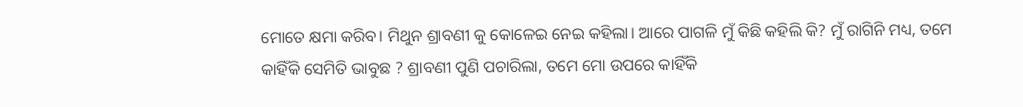ମୋତେ କ୍ଷମା କରିବ। ମିଥୁନ ଶ୍ରାବଣୀ କୁ କୋଳେଇ ନେଇ କହିଲା। ଆରେ ପାଗଳି ମୁଁ କିଛି କହିଲି କି? ମୁଁ ରାଗିନି ମଧ୍ୟ, ତମେ କାହିଁକି ସେମିତି ଭାବୁଛ ? ଶ୍ରାବଣୀ ପୁଣି ପଚାରିଲା, ତମେ ମୋ ଉପରେ କାହିଁକି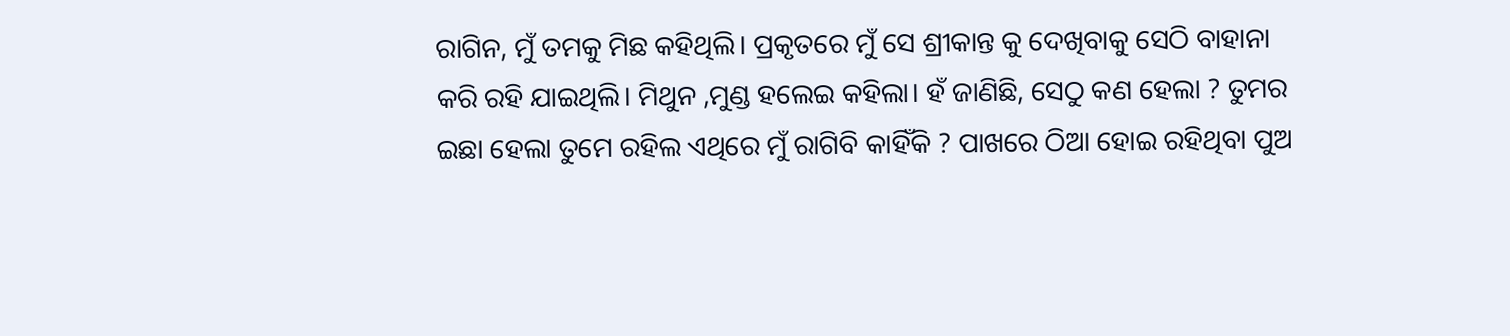ରାଗିନ, ମୁଁ ତମକୁ ମିଛ କହିଥିଲି। ପ୍ରକୃତରେ ମୁଁ ସେ ଶ୍ରୀକାନ୍ତ କୁ ଦେଖିବାକୁ ସେଠି ବାହାନା କରି ରହି ଯାଇଥିଲି। ମିଥୁନ ,ମୁଣ୍ଡ ହଲେଇ କହିଲା। ହଁ ଜାଣିଛି, ସେଠୁ କଣ ହେଲା ? ତୁମର ଇଛା ହେଲା ତୁମେ ରହିଲ ଏଥିରେ ମୁଁ ରାଗିବି କାହିଁକି ? ପାଖରେ ଠିଆ ହୋଇ ରହିଥିବା ପୁଅ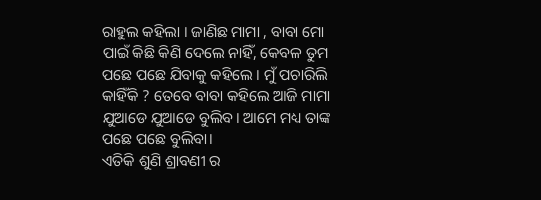ରାହୁଲ କହିଲା । ଜାଣିଛ ମାମା , ବାବା ମୋ ପାଇଁ କିଛି କିଣି ଦେଲେ ନାହିଁ, କେବଳ ତୁମ ପଛେ ପଛେ ଯିବାକୁ କହିଲେ । ମୁଁ ପଚାରିଲି କାହିଁକି ? ତେବେ ବାବା କହିଲେ ଆଜି ମାମା ଯୁଆଡେ ଯୁଆଡେ ବୁଲିବ। ଆମେ ମଧ୍ୟ ତାଙ୍କ ପଛେ ପଛେ ବୁଲିବା।
ଏତିକି ଶୁଣି ଶ୍ରାବଣୀ ର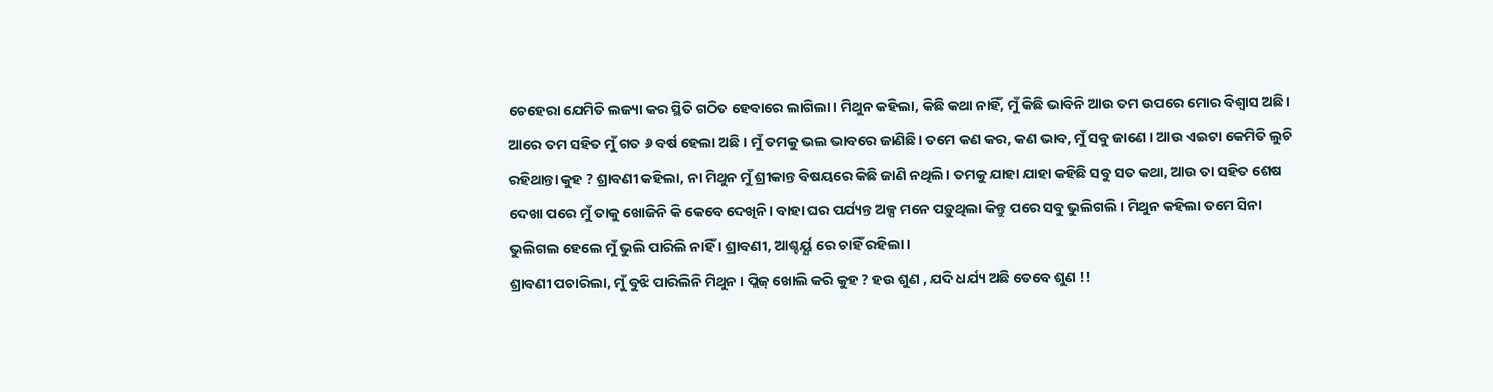ଚେହେରା ଯେମିତି ଲଜ୍ୟା କର ସ୍ଥିତି ଗଠିତ ହେବାରେ ଲାଗିଲା। ମିଥୁନ କହିଲା, କିଛି କଥା ନାହିଁ, ମୁଁ କିଛି ଭାବିନି ଆଉ ତମ ଉପରେ ମୋର ବିଶ୍ବାସ ଅଛି। ଆରେ ତମ ସହିତ ମୁଁ ଗତ ୬ ବର୍ଷ ହେଲା ଅଛି । ମୁଁ ତମକୁ ଭଲ ଭାବରେ ଜାଣିଛି। ତମେ କଣ କର, କଣ ଭାବ, ମୁଁ ସବୁ ଜାଣେ । ଆଉ ଏଇଟା କେମିତି ଲୁଚି ରହିଥାନ୍ତା କୁହ ? ଶ୍ରାବଣୀ କହିଲା, ନା ମିଥୁନ ମୁଁ ଶ୍ରୀକାନ୍ତ ବିଷୟରେ କିଛି ଜାଣି ନଥିଲି। ତମକୁ ଯାହା ଯାହା କହିଛି ସବୁ ସତ କଥା, ଆଉ ତା ସହିତ ଶେଷ ଦେଖା ପରେ ମୁଁ ତାକୁ ଖୋଜିନି କି କେବେ ଦେଖିନି। ବାହା ଘର ପର୍ଯ୍ୟନ୍ତ ଅଳ୍ପ ମନେ ପଡ଼ୁଥିଲା କିନ୍ତୁ ପରେ ସବୁ ଭୁଲିଗଲି । ମିଥୁନ କହିଲା ତମେ ସିନା ଭୁଲିଗଲ ହେଲେ ମୁଁ ଭୁଲି ପାରିଲି ନାହିଁ । ଶ୍ରାବଣୀ, ଆଶ୍ଚର୍ୟ୍ଯ ରେ ଚାହିଁ ରହିଲା ।
ଶ୍ରାବଣୀ ପଚାରିଲା, ମୁଁ ବୁଝି ପାରିଲିନି ମିଥୁନ । ପ୍ଲିଜ୍ ଖୋଲି କରି କୁହ ? ହଉ ଶୁଣ , ଯଦି ଧର୍ଯ୍ୟ ଅଛି ତେବେ ଶୁଣ !!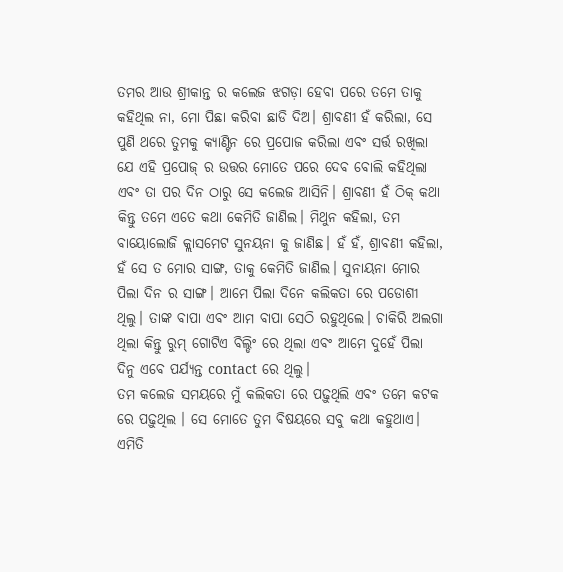ତମର ଆଉ ଶ୍ରୀକାନ୍ତ ର କଲେଜ ଝଗଡ଼ା ହେବା ପରେ ତମେ ତାକୁ କହିଥିଲ ନା, ମୋ ପିଛା କରିବା ଛାଡି ଦିଅ। ଶ୍ରାବଣୀ ହଁ କରିଲା, ସେ ପୁଣି ଥରେ ତୁମକୁ କ୍ୟାଣ୍ଟିନ ରେ ପ୍ରପୋଜ କରିଲା ଏବଂ ସର୍ତ୍ତ ରଖିଲା ଯେ ଏହି ପ୍ରପୋଜ୍ ର ଉତ୍ତର ମୋତେ ପରେ ଦେବ ବୋଲି କହିଥିଲା ଏବଂ ତା ପର ଦିନ ଠାରୁ ସେ କଲେଜ ଆସିନି। ଶ୍ରାବଣୀ ହଁ ଠିକ୍ କଥା କିନ୍ତୁ ତମେ ଏତେ କଥା କେମିତି ଜାଣିଲ। ମିଥୁନ କହିଲା, ତମ ବାୟୋଲୋଜି କ୍ଲାସମେଟ ସୁନୟନା କୁ ଜାଣିଛ। ହଁ ହଁ, ଶ୍ରାବଣୀ କହିଲା, ହଁ ସେ ତ ମୋର ସାଙ୍ଗ, ତାକୁ କେମିତି ଜାଣିଲ। ସୁନାୟନା ମୋର ପିଲା ଦିନ ର ସାଙ୍ଗ। ଆମେ ପିଲା ଦିନେ କଲିକତା ରେ ପଡୋଶୀ ଥିଲୁ। ତାଙ୍କ ବାପା ଏବଂ ଆମ ବାପା ସେଠି ରହୁଥିଲେ। ଚାକିରି ଅଲଗା ଥିଲା କିନ୍ତୁ ରୁମ୍ ଗୋଟିଏ ବିଲ୍ଡିଂ ରେ ଥିଲା ଏବଂ ଆମେ ଦୁହେଁ ପିଲା ଦିନୁ ଏବେ ପର୍ଯ୍ୟନ୍ତ contact ରେ ଥିଲୁ।
ତମ କଲେଜ ସମୟରେ ମୁଁ କଲିକତା ରେ ପଢ଼ୁଥିଲି ଏବଂ ତମେ କଟକ ରେ ପଢ଼ୁଥିଲ । ସେ ମୋତେ ତୁମ ବିଷୟରେ ସବୁ କଥା କହୁଥାଏ। ଏମିତି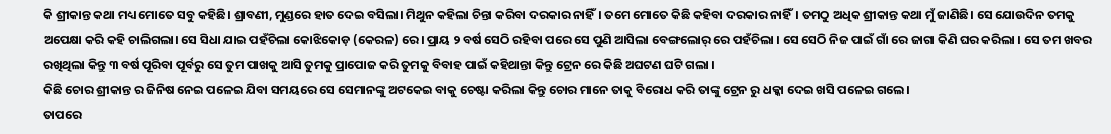କି ଶ୍ରୀକାନ୍ତ କଥା ମଧ୍ୟ ମୋତେ ସବୁ କହିଛି। ଶ୍ରାବଣୀ, ମୁଣ୍ଡରେ ହାତ ଦେଇ ବସିଲା। ମିଥୁନ କହିଲା ଚିନ୍ତା କରିବା ଦରକାର ନାହିଁ। ତମେ ମୋତେ କିଛି କହିବା ଦରକାର ନାହିଁ। ତମଠୁ ଅଧିକ ଶ୍ରୀକାନ୍ତ କଥା ମୁଁ ଜାଣିଛି। ସେ ଯୋଉଦିନ ତମକୁ ଅପେକ୍ଷା କରି କହି ଚାଲିଗଲା। ସେ ସିଧା ଯାଇ ପହଁଚିଲା କୋଝିକୋଡ଼ (କେରଳ) ରେ। ପ୍ରାୟ ୨ ବର୍ଷ ସେଠି ରହିବା ପରେ ସେ ପୁଣି ଆସିଲା ବେଙ୍ଗଲୋର୍ ରେ ପହଁଚିଲା । ସେ ସେଠି ନିଜ ପାଇଁ ଗାଁ ରେ ଜାଗା କିଣି ଘର କରିଲା । ସେ ତମ ଖବର ରଖିଥିଲା କିନ୍ତୁ ୩ ବର୍ଷ ପୂରିବା ପୂର୍ବରୁ ସେ ତୁମ ପାଖକୁ ଆସି ତୁମକୁ ପ୍ରାପୋଜ କରି ତୁମକୁ ବିବାହ ପାଇଁ କହିଥାନ୍ତା କିନ୍ତୁ ଟ୍ରେନ ରେ କିଛି ଅଘଟଣ ଘଟି ଗଲା ।
କିଛି ଚୋର ଶ୍ରୀକାନ୍ତ ର ଜିନିଷ ନେଇ ପଳେଇ ଯିବା ସମୟରେ ସେ ସେମାନଙ୍କୁ ଅଟକେଇ ବାକୁ ଚେଷ୍ଟା କରିଲା କିନ୍ତୁ ଚୋର ମାନେ ତାକୁ ବିରୋଧ କରି ତାଙ୍କୁ ଟ୍ରେନ ରୁ ଧକ୍କା ଦେଇ ଖସି ପଳେଇ ଗଲେ।
ତାପରେ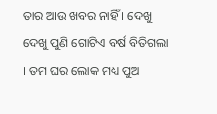ତାର ଆଉ ଖବର ନାହିଁ । ଦେଖୁ ଦେଖୁ ପୁଣି ଗୋଟିଏ ବର୍ଷ ବିତିଗଲା । ତମ ଘର ଲୋକ ମଧ୍ୟ ପୁଅ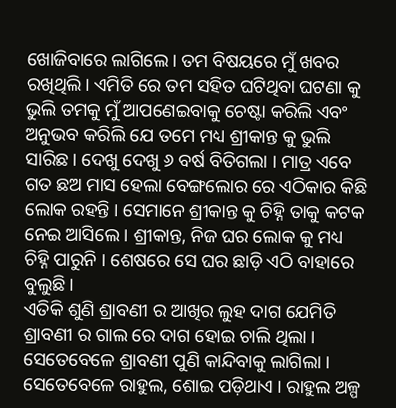ଖୋଜିବାରେ ଲାଗିଲେ। ତମ ବିଷୟରେ ମୁଁ ଖବର ରଖିଥିଲି। ଏମିତି ରେ ତମ ସହିତ ଘଟିଥିବା ଘଟଣା କୁ ଭୁଲି ତମକୁ ମୁଁ ଆପଣେଇବାକୁ ଚେଷ୍ଟା କରିଲି ଏବଂ ଅନୁଭବ କରିଲି ଯେ ତମେ ମଧ୍ୟ ଶ୍ରୀକାନ୍ତ କୁ ଭୁଲି ସାରିଛ। ଦେଖୁ ଦେଖୁ ୬ ବର୍ଷ ବିତିଗଲା । ମାତ୍ର ଏବେ ଗତ ଛଅ ମାସ ହେଲା ବେଙ୍ଗଲୋର ରେ ଏଠିକାର କିଛି ଲୋକ ରହନ୍ତି । ସେମାନେ ଶ୍ରୀକାନ୍ତ କୁ ଚିହ୍ନି ତାକୁ କଟକ ନେଇ ଆସିଲେ । ଶ୍ରୀକାନ୍ତ, ନିଜ ଘର ଲୋକ କୁ ମଧ୍ୟ ଚିହ୍ନି ପାରୁନି । ଶେଷରେ ସେ ଘର ଛାଡ଼ି ଏଠି ବାହାରେ ବୁଲୁଛି ।
ଏତିକି ଶୁଣି ଶ୍ରାବଣୀ ର ଆଖିର ଲୁହ ଦାଗ ଯେମିତି ଶ୍ରାବଣୀ ର ଗାଲ ରେ ଦାଗ ହୋଇ ଚାଲି ଥିଲା । ସେତେବେଳେ ଶ୍ରାବଣୀ ପୁଣି କାନ୍ଦିବାକୁ ଲାଗିଲା । ସେତେବେଳେ ରାହୁଲ, ଶୋଇ ପଡ଼ିଥାଏ । ରାହୁଲ ଅଳ୍ପ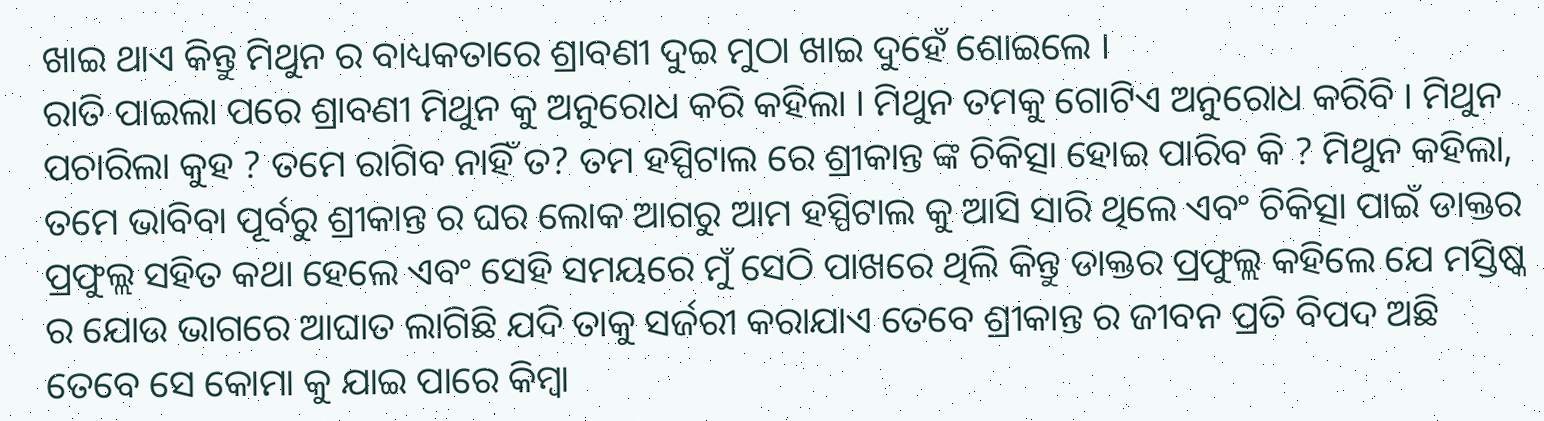ଖାଇ ଥାଏ କିନ୍ତୁ ମିଥୁନ ର ବାଧ୍ୟକତାରେ ଶ୍ରାବଣୀ ଦୁଇ ମୁଠା ଖାଇ ଦୁହେଁ ଶୋଇଲେ ।
ରାତି ପାଇଲା ପରେ ଶ୍ରାବଣୀ ମିଥୁନ କୁ ଅନୁରୋଧ କରି କହିଲା । ମିଥୁନ ତମକୁ ଗୋଟିଏ ଅନୁରୋଧ କରିବି । ମିଥୁନ ପଚାରିଲା କୁହ ? ତମେ ରାଗିବ ନାହିଁ ତ? ତମ ହସ୍ପିଟାଲ ରେ ଶ୍ରୀକାନ୍ତ ଙ୍କ ଚିକିତ୍ସା ହୋଇ ପାରିବ କି ? ମିଥୁନ କହିଲା, ତମେ ଭାବିବା ପୂର୍ବରୁ ଶ୍ରୀକାନ୍ତ ର ଘର ଲୋକ ଆଗରୁ ଆମ ହସ୍ପିଟାଲ କୁ ଆସି ସାରି ଥିଲେ ଏବଂ ଚିକିତ୍ସା ପାଇଁ ଡାକ୍ତର ପ୍ରଫୁଲ୍ଲ ସହିତ କଥା ହେଲେ ଏବଂ ସେହି ସମୟରେ ମୁଁ ସେଠି ପାଖରେ ଥିଲି କିନ୍ତୁ ଡାକ୍ତର ପ୍ରଫୁଲ୍ଲ କହିଲେ ଯେ ମସ୍ତିଷ୍କ ର ଯୋଉ ଭାଗରେ ଆଘାତ ଲାଗିଛି ଯଦି ତାକୁ ସର୍ଜରୀ କରାଯାଏ ତେବେ ଶ୍ରୀକାନ୍ତ ର ଜୀବନ ପ୍ରତି ବିପଦ ଅଛି ତେବେ ସେ କୋମା କୁ ଯାଇ ପାରେ କିମ୍ବା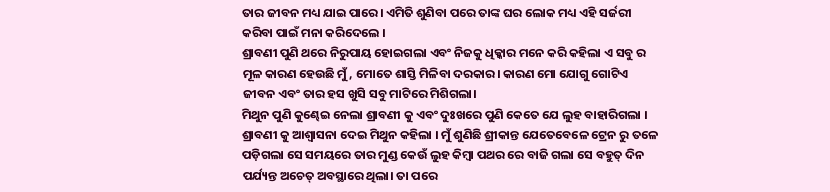ତାର ଜୀବନ ମଧ୍ୟ ଯାଇ ପାରେ। ଏମିତି ଶୁଣିବା ପରେ ତାଙ୍କ ଘର ଲୋକ ମଧ୍ୟ ଏହି ସର୍ଜରୀ କରିବା ପାଇଁ ମନା କରିଦେଲେ ।
ଶ୍ରାବଣୀ ପୁଣି ଥରେ ନିରୁପାୟ ହୋଇଗଲା ଏବଂ ନିଜକୁ ଧିକ୍କାର ମନେ କରି କହିଲା ଏ ସବୁ ର ମୂଳ କାରଣ ହେଉଛି ମୁଁ, ମୋତେ ଶାସ୍ତି ମିଳିବା ଦରକାର। କାରଣ ମୋ ଯୋଗୁ ଗୋଟିଏ ଜୀବନ ଏବଂ ତାର ହସ ଖୁସି ସବୁ ମାଟିରେ ମିଶିଗଲା।
ମିଥୁନ ପୁଣି କୁଣ୍ଢେଇ ନେଲା ଶ୍ରାବଣୀ କୁ ଏବଂ ଦୁଃଖରେ ପୁଣି କେତେ ଯେ ଲୁହ ବାହାରିଗଲା । ଶ୍ରାବଣୀ କୁ ଆଶ୍ଵାସନା ଦେଇ ମିଥୁନ କହିଲା । ମୁଁ ଶୁଣିଛି ଶ୍ରୀକାନ୍ତ ଯେତେବେଳେ ଟ୍ରେନ ରୁ ତଳେ ପଡ଼ିଗଲା ସେ ସମୟରେ ତାର ମୁଣ୍ଡ କେଉଁ ଲୁହ କିମ୍ବା ପଥର ରେ ବାଜି ଗଲା ସେ ବହୁତ୍ ଦିନ ପର୍ଯ୍ୟନ୍ତ ଅଚେତ୍ ଅବସ୍ଥାରେ ଥିଲା। ତା ପରେ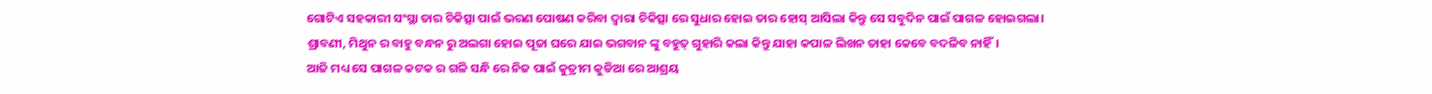ଗୋଟିଏ ସହକାରୀ ସଂସ୍ଥା ତାର ଚିକିତ୍ସା ପାଇଁ ଭରଣ ପୋଷଣ କରିବା ଦ୍ୱାରା ଚିକିତ୍ସା ରେ ସୁଧାର ହୋଇ ତାର ହୋସ୍ ଆସିଲା କିନ୍ତୁ ସେ ସବୁଦିନ ପାଇଁ ପାଗଳ ହୋଇଗଲା।
ଶ୍ରାବଣୀ, ମିଥୁନ ର ବାହୁ ବନ୍ଧନ ରୁ ଅଲଗା ହୋଇ ପୂଜା ଘରେ ଯାଇ ଭଗବାନ ଙ୍କୁ ବହୁତ୍ ଗୁହାରି କଲା କିନ୍ତୁ ଯାହା କପାଳ ଲିଖନ ତାହା କେବେ ବଦଳିବ ନାହିଁ।
ଆଜି ମଧ୍ୟ ସେ ପାଗଳ କଟକ ର ଗଳି ସନ୍ଧି ରେ ନିଜ ପାଇଁ କୁତ୍ରୀମ କୁଡିଆ ରେ ଆଶ୍ରୟ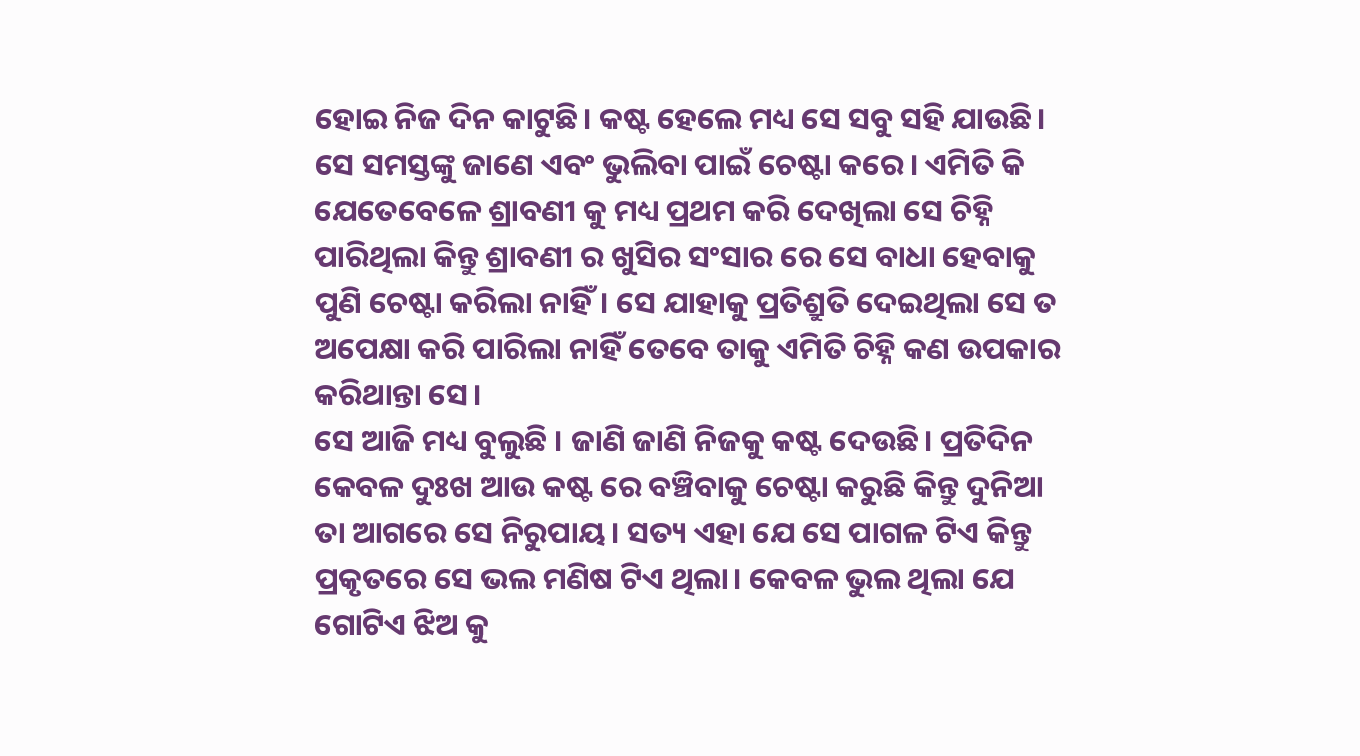ହୋଇ ନିଜ ଦିନ କାଟୁଛି। କଷ୍ଟ ହେଲେ ମଧ୍ୟ ସେ ସବୁ ସହି ଯାଉଛି। ସେ ସମସ୍ତଙ୍କୁ ଜାଣେ ଏବଂ ଭୁଲିବା ପାଇଁ ଚେଷ୍ଟା କରେ। ଏମିତି କି ଯେତେବେଳେ ଶ୍ରାବଣୀ କୁ ମଧ୍ୟ ପ୍ରଥମ କରି ଦେଖିଲା ସେ ଚିହ୍ନି ପାରିଥିଲା କିନ୍ତୁ ଶ୍ରାବଣୀ ର ଖୁସିର ସଂସାର ରେ ସେ ବାଧା ହେବାକୁ ପୁଣି ଚେଷ୍ଟା କରିଲା ନାହିଁ। ସେ ଯାହାକୁ ପ୍ରତିଶ୍ରୁତି ଦେଇଥିଲା ସେ ତ ଅପେକ୍ଷା କରି ପାରିଲା ନାହିଁ ତେବେ ତାକୁ ଏମିତି ଚିହ୍ନି କଣ ଉପକାର କରିଥାନ୍ତା ସେ।
ସେ ଆଜି ମଧ୍ୟ ବୁଲୁଛି । ଜାଣି ଜାଣି ନିଜକୁ କଷ୍ଟ ଦେଉଛି। ପ୍ରତିଦିନ କେବଳ ଦୁଃଖ ଆଉ କଷ୍ଟ ରେ ବଞ୍ଚିବାକୁ ଚେଷ୍ଟା କରୁଛି କିନ୍ତୁ ଦୁନିଆ ତା ଆଗରେ ସେ ନିରୁପାୟ। ସତ୍ୟ ଏହା ଯେ ସେ ପାଗଳ ଟିଏ କିନ୍ତୁ ପ୍ରକୃତରେ ସେ ଭଲ ମଣିଷ ଟିଏ ଥିଲା। କେବଳ ଭୁଲ ଥିଲା ଯେ ଗୋଟିଏ ଝିଅ କୁ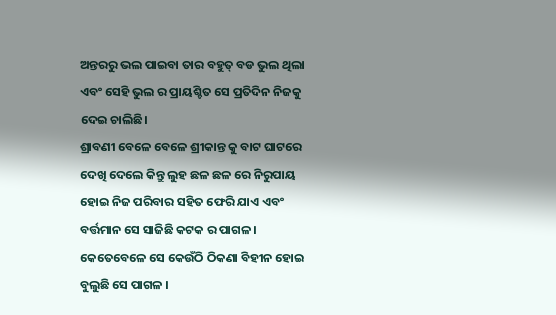ଅନ୍ତରରୁ ଭଲ ପାଇବା ତାର ବହୁତ୍ ବଡ ଭୁଲ ଥିଲା ଏବଂ ସେହି ଭୁଲ ର ପ୍ରାୟଶ୍ଚିତ ସେ ପ୍ରତିଦିନ ନିଜକୁ ଦେଇ ଚାଲିଛି।
ଶ୍ରାବଣୀ ବେଳେ ବେଳେ ଶ୍ରୀକାନ୍ତ କୁ ବାଟ ଘାଟରେ ଦେଖି ଦେଲେ କିନ୍ତୁ ଲୁହ ଛଳ ଛଳ ରେ ନିରୁପାୟ ହୋଇ ନିଜ ପରିବାର ସହିତ ଫେରି ଯାଏ ଏବଂ ବର୍ତ୍ତମାନ ସେ ସାଜିଛି କଟକ ର ପାଗଳ । କେତେବେଳେ ସେ କେଉଁଠି ଠିକଣା ବିହୀନ ହୋଇ ବୁଲୁଛି ସେ ପାଗଳ ।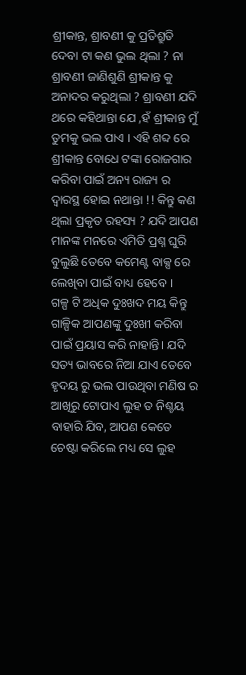ଶ୍ରୀକାନ୍ତ, ଶ୍ରାବଣୀ କୁ ପ୍ରତିଶ୍ରୁତି ଦେବା ଟା କଣ ଭୁଲ ଥିଲା ? ନା ଶ୍ରାବଣୀ ଜାଣିଶୁଣି ଶ୍ରୀକାନ୍ତ କୁ ଅନାଦର କରୁଥିଲା ? ଶ୍ରାବଣୀ ଯଦି ଥରେ କହିଥାନ୍ତା ଯେ ,ହଁ ଶ୍ରୀକାନ୍ତ ମୁଁ ତୁମକୁ ଭଲ ପାଏ । ଏହି ଶବ୍ଦ ରେ ଶ୍ରୀକାନ୍ତ ବୋଧେ ଟଙ୍କା ରୋଜଗାର କରିବା ପାଇଁ ଅନ୍ୟ ରାଜ୍ୟ ର ଦ୍ବାରସ୍ଥ ହୋଇ ନଥାନ୍ତା !! କିନ୍ତୁ କଣ ଥିଲା ପ୍ରକୃତ ରହସ୍ୟ ? ଯଦି ଆପଣ ମାନଙ୍କ ମନରେ ଏମିତି ପ୍ରଶ୍ନ ଘୁରି ବୁଲୁଛି ତେବେ କମେଣ୍ଟ ବାକ୍ସ ରେ ଲେଖିବା ପାଇଁ ବାଧ୍ୟ ହେବେ ।
ଗଳ୍ପ ଟି ଅଧିକ ଦୁଃଖଦ ମୟ କିନ୍ତୁ ଗାଳ୍ପିକ ଆପଣଙ୍କୁ ଦୁଃଖୀ କରିବା ପାଇଁ ପ୍ରୟାସ କରି ନାହାନ୍ତି। ଯଦି ସତ୍ୟ ଭାବରେ ନିଆ ଯାଏ ତେବେ ହୃଦୟ ରୁ ଭଲ ପାଉଥିବା ମଣିଷ ର ଆଖିରୁ ଟୋପାଏ ଲୁହ ତ ନିଶ୍ଚୟ ବାହାରି ଯିବ, ଆପଣ କେତେ ଚେଷ୍ଟା କରିଲେ ମଧ୍ୟ ସେ ଲୁହ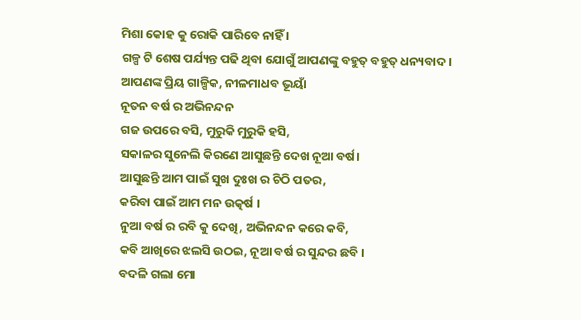ମିଶା କୋହ କୁ ରୋକି ପାରିବେ ନାହିଁ ।
ଗଳ୍ପ ଟି ଶେଷ ପର୍ଯ୍ୟନ୍ତ ପଢି ଥିବା ଯୋଗୁଁ ଆପଣଙ୍କୁ ବହୁତ୍ ବହୁତ୍ ଧନ୍ୟବାଦ।
ଆପଣଙ୍କ ପ୍ରିୟ ଗାଳ୍ପିକ, ନୀଳମାଧବ ଭୂୟାଁ
ନୂତନ ବର୍ଷ ର ଅଭିନନ୍ଦନ
ଗଜ ଉପରେ ବସି, ମୁରୁକି ମୁରୁକି ହସି,
ସକାଳର ସୁନେଲି କିରଣେ ଆସୁଛନ୍ତି ଦେଖ ନୂଆ ବର୍ଷ।
ଆସୁଛନ୍ତି ଆମ ପାଇଁ ସୁଖ ଦୁଃଖ ର ଚିଠି ପତର,
କରିବା ପାଇଁ ଆମ ମନ ଉତ୍କର୍ଷ ।
ନୁଆ ବର୍ଷ ର ରବି କୁ ଦେଖି, ଅଭିନନ୍ଦନ କରେ କବି,
କବି ଆଖିରେ ଝଲସି ଉଠଇ, ନୂଆ ବର୍ଷ ର ସୁନ୍ଦର ଛବି ।
ବଦଳି ଗଲା ମୋ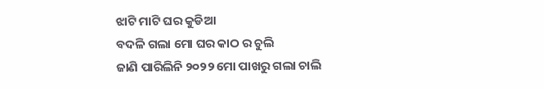ଝାଟି ମାଟି ଘର କୁଡିଆ
ବଦଳି ଗଲା ମୋ ଘର କାଠ ର ଚୁଲି
ଜାଣି ପାରିଲିନି ୨୦୨୨ ମୋ ପାଖରୁ ଗଲା ଚାଲି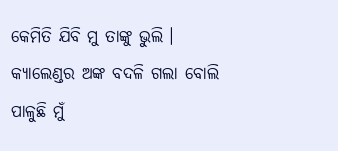କେମିତି ଯିବି ମୁ ତାଙ୍କୁ ଭୁଲି ।
କ୍ୟାଲେଣ୍ଡର ଅଙ୍କ ବଦଳି ଗଲା ବୋଲି
ପାଳୁଛି ମୁଁ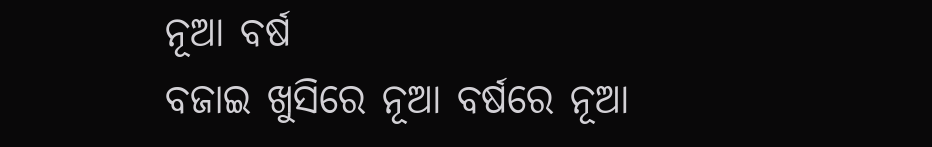ନୂଆ ବର୍ଷ
ବଜାଇ ଖୁସିରେ ନୂଆ ବର୍ଷରେ ନୂଆ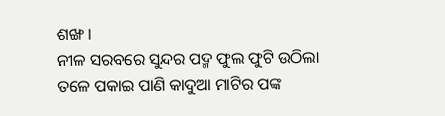ଶଙ୍ଖ ।
ନୀଳ ସରବରେ ସୁନ୍ଦର ପଦ୍ମ ଫୁଲ ଫୁଟି ଉଠିଲା
ତଳେ ପକାଇ ପାଣି କାଦୁଆ ମାଟିର ପଙ୍କ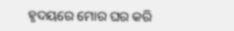ହୃଦୟରେ ମୋର ଘର କରି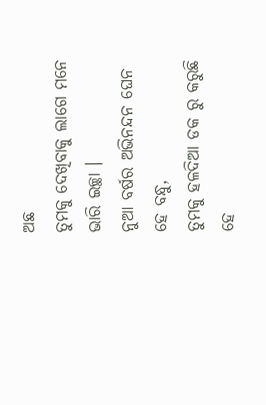ଅଛ
ତୁମକୁ ଦେଖିବାକୁ ଲାଗେ ମନେ ଭାରି ଇଚ୍ଛା ।
ନୁଆ ବର୍ଷର ଅଭିନନ୍ଦନ ଘେନ ହେ ବନ୍ଧୁ,
ତୁମକୁ ହଳଦିଆ ଡକ ରୁ କରୁଛି ହେ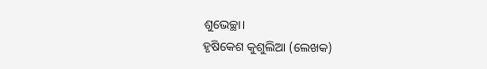ଶୁଭେଚ୍ଛା।
ହୃଷିକେଶ କୁଶୁଲିଆ (ଲେଖକ)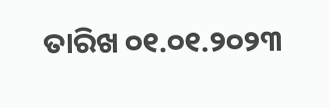ତାରିଖ ୦୧.୦୧.୨୦୨୩